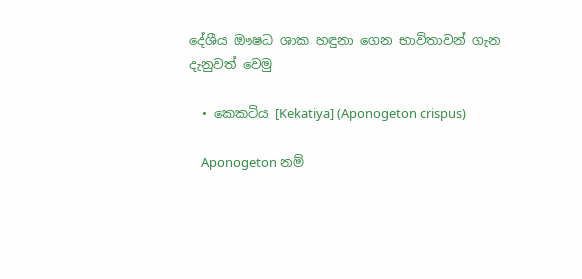දේශීය ඖෂධ ශාක හඳුනා ගෙන භාවිතාවන් ගැන දැනුවත් වෙමු

  • කෙකටිය [Kekatiya] (Aponogeton crispus)

    Aponogeton නම්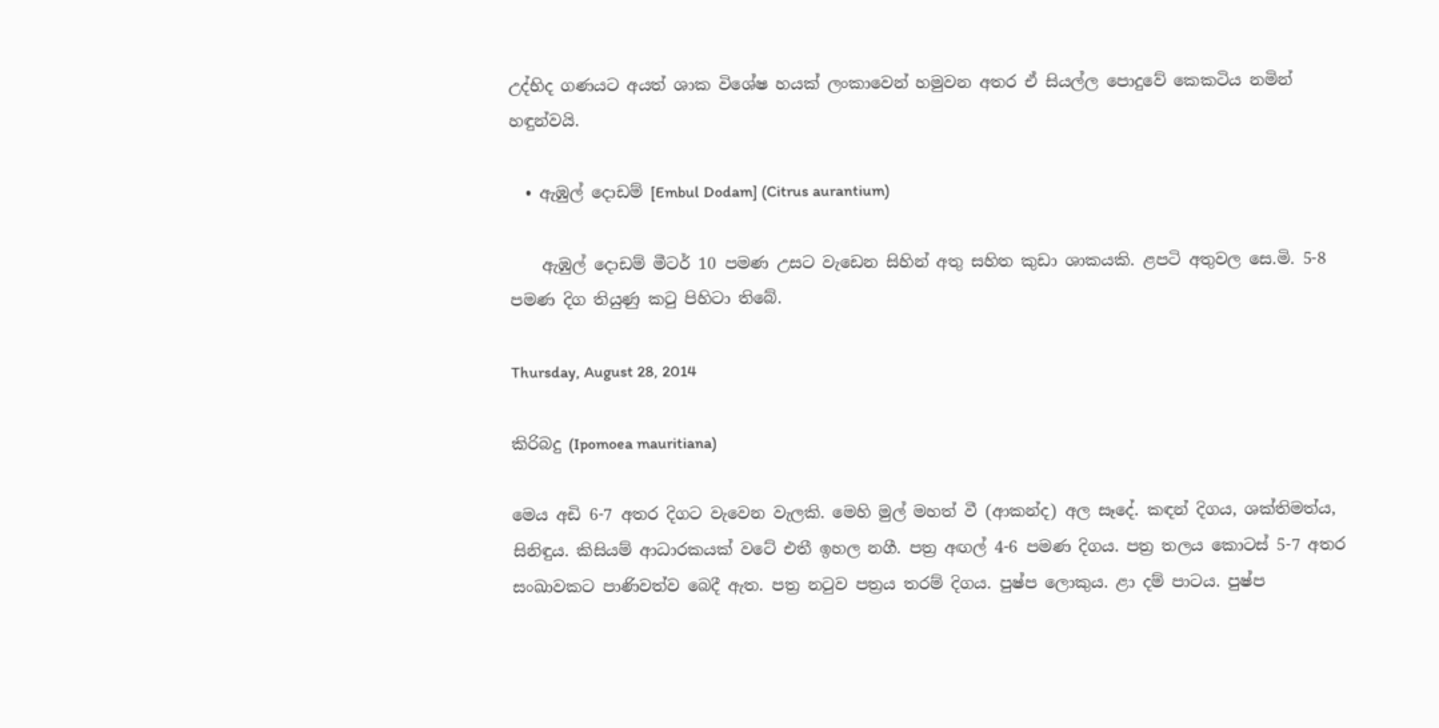උද්භිද ගණයට අයත් ශාක විශේෂ හයක් ලංකාවෙන් හමුවන අතර ඒ සියල්ල පොදුවේ කෙකටිය නමින් හඳුන්වයි.

  • ඇඹුල් දොඩම් [Embul Dodam] (Citrus aurantium)

    ඇඹුල් දොඩම් මීටර් 10 පමණ උසට වැඩෙන සිහින් අතු සහිත කුඩා ශාකයකි. ළපටි අතුවල සෙ.මි. 5-8 පමණ දිග තියුණු කටු පිහිටා තිබේ.

Thursday, August 28, 2014

කිරිබදු (Ipomoea mauritiana)

මෙය අඩි 6-7 අතර දිගට වැවෙන වැලකි. මෙහි මුල් මහත් වී (ආකන්ද) අල සෑදේ. කඳන් දිගය, ශක්තිමත්ය, සිනිඳුය. කිසියම් ආධාරකයක් වටේ එතී ඉහල නගී. පත්‍ර අඟල් 4-6 පමණ දිගය. පත්‍ර තලය කොටස් 5-7 අතර සංඛාවකට පාණිවත්ව බෙදී ඇත. පත්‍ර නටුව පත්‍රය තරම් දිගය. පුෂ්ප ලොකුය. ළා දම් පාටය. පුෂ්ප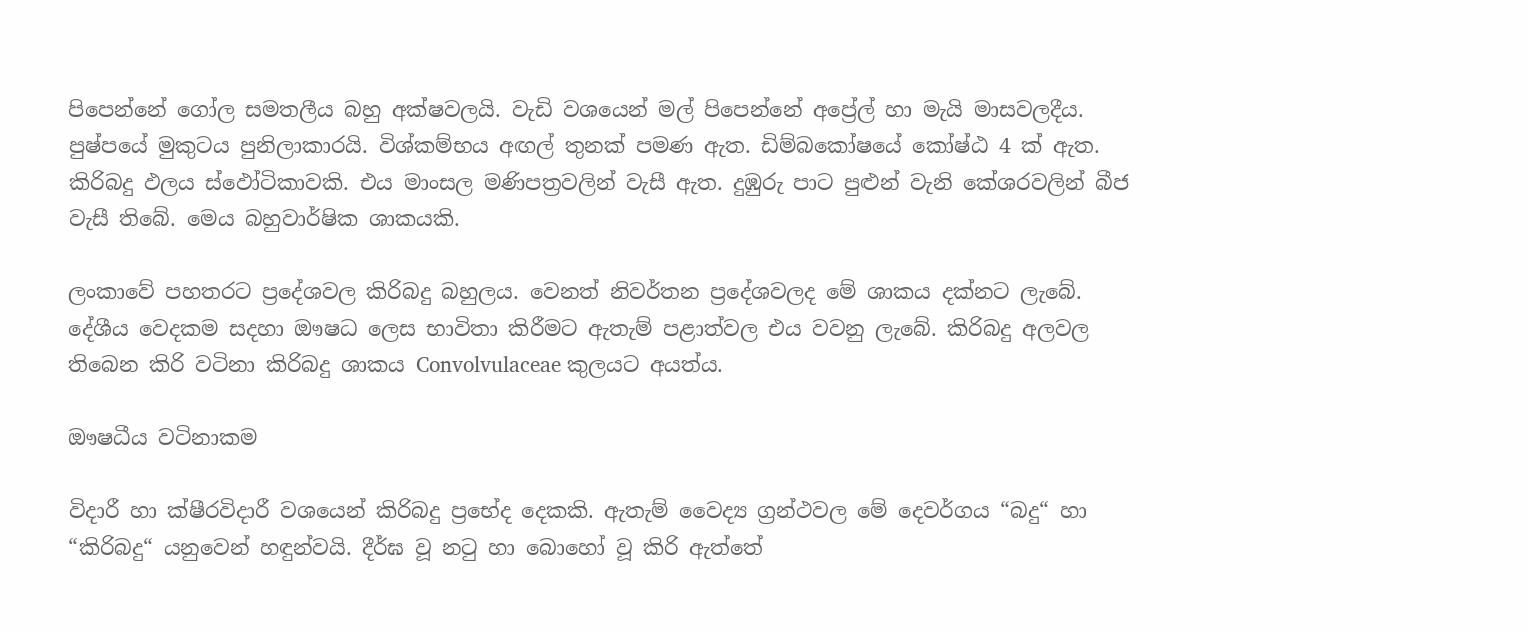පිපෙන්නේ ගෝල සමතලීය බහු අක්ෂවලයි. වැඩි වශයෙන් මල් පිපෙන්නේ අප්‍රේල් හා මැයි මාසවලදීය. පුෂ්පයේ මුකුටය පුනිලාකාරයි. විශ්කම්භය අඟල් තුනක් පමණ ඇත. ඩිම්බකෝෂයේ කෝෂ්ඨ 4 ක් ඇත. කිරිබදු ඵලය ස්ඵෝටිකාවකි. එය මාංසල මණිපත්‍රවලින් වැසී ඇත. දුඹුරු පාට පුළුන් වැනි කේශරවලින් බීජ වැසී තිබේ. මෙය බහුවාර්ෂික ශාකයකි.

ලංකාවේ පහතරට ප්‍රදේශවල කිරිබදු බහුලය. වෙනත් නිවර්තන ප්‍රදේශවලද මේ ශාකය දක්නට ලැබේ. දේශීය වෙදකම සදහා ඖෂධ ලෙස භාවිතා කිරීමට ඇතැම් පළාත්වල එය වවනු ලැබේ. කිරිබදු අලවල තිබෙන කිරි වටිනා කිරිබදු ශාකය Convolvulaceae කුලයට අයත්ය.

ඖෂධීය වටිනාකම

විදාරී හා ක්ෂීරවිදාරී වශයෙන් කිරිබදු ප්‍රභේද දෙකකි. ඇතැම් වෛද්‍ය ග්‍රන්ථවල මේ දෙවර්ගය “බදු“ හා “කිරිබදු“ යනුවෙන් හඳුන්වයි. දීර්ඝ වූ නටු හා බොහෝ වූ කිරි ඇත්තේ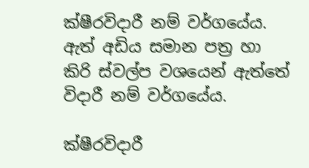ක්ෂීරවිදාරී නම් වර්ගයේය. ඇත් අඩිය සමාන පත්‍ර හා කිරි ස්වල්ප වශයෙන් ඇත්තේ විදාරී නම් වර්ගයේය.

ක්ෂීරවිදාරී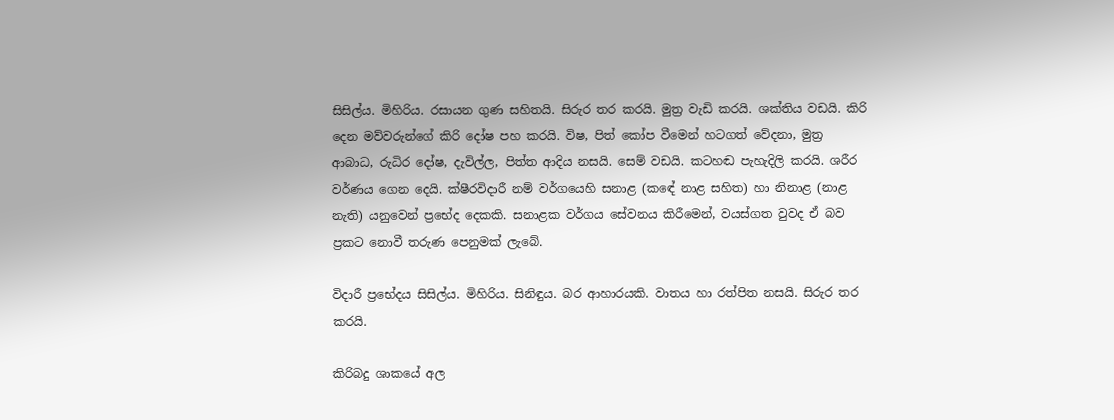සිසිල්ය. මිහිරිය. රසායන ගුණ සහිතයි. සිරුර තර කරයි. මුත්‍ර වැඩි කරයි. ශක්තිය වඩයි. කිරි දෙන මව්වරුන්ගේ කිරි දෝෂ පහ කරයි. විෂ, පිත් කෝප වීමෙන් හටගත් වේදනා, මුත්‍ර ආබාධ, රුධිර දෝෂ, දැවිල්ල, පිත්ත ආදිය නසයි. සෙම් වඩයි. කටහඬ පැහැදිලි කරයි. ශරීර වර්ණය ගෙන දෙයි. ක්ෂීරවිදාරී නම් වර්ගයෙහි සනාළ (කඳේ නාළ සහිත) හා නිනාළ (නාළ නැති) යනුවෙන් ප්‍රභේද දෙකකි. සනාළක වර්ගය සේවනය කිරීමෙන්, වයස්ගත වුවද ඒ බව ප්‍රකට නොවී තරුණ පෙනුමක් ලැබේ.

විදාරී ප්‍රභේදය සිසිල්ය. මිහිරිය. සිනිඳුය. බර ආහාරයකි. වාතය හා රත්පිත නසයි. සිරුර තර කරයි.

කිරිබදු ශාකයේ අල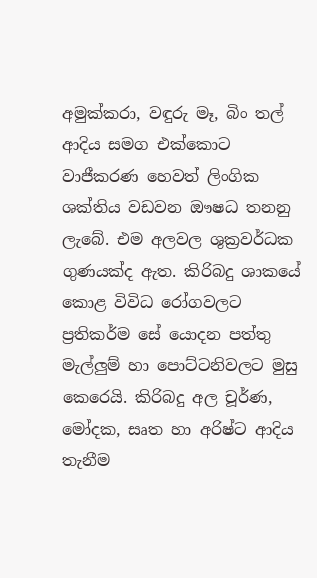අමුක්කරා, වඳුරු මෑ, බිං තල් ආදිය සමග එක්කොට වාජීකරණ හෙවත් ලිංගික ශක්තිය වඩවන ඖෂධ තනනු ලැබේ. එම අලවල ශුක්‍රවර්ධක ගුණයක්ද ඇත. කිරිබදු ශාකයේ කොළ විවිධ රෝගවලට ප්‍රතිකර්ම සේ යොදන පත්තු මැල්ලුම් හා පොට්ටනිවලට මුසු කෙරෙයි. කිරිබදු අල චූර්ණ, මෝදක, සෘත හා අරිෂ්ට ආදිය තැනීම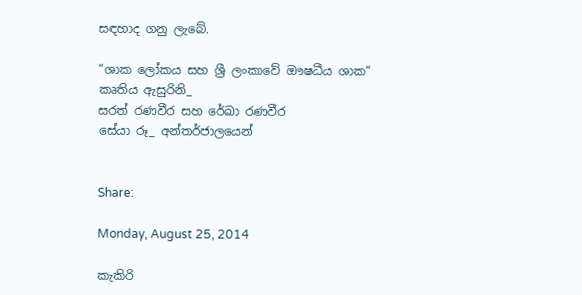සඳහාද ගනු ලැබේ.

“ශාක ලෝකය සහ ශ්‍රී ලංකාවේ ඖෂධීය ශාක“ කෘතිය ඇසුරිනි_
සරත් රණවීර සහ රේඛා රණවීර
සේයා රූ_ අන්තර්ජාලයෙන්


Share:

Monday, August 25, 2014

කැකිරි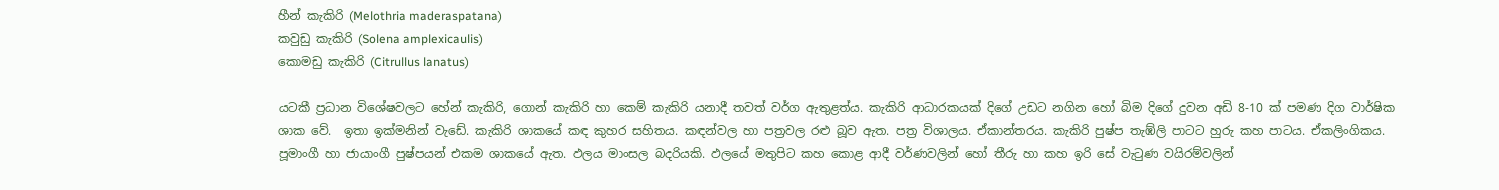හීන් කැකිරි (Melothria maderaspatana)
කවුඩු කැකිරි (Solena amplexicaulis)
කොමඩු කැකිරි (Citrullus lanatus)

යටකී ප්‍රධාන විශේෂවලට හේන් කැකිරි, ගොන් කැකිරි හා කෙම් කැකිරි යනාදී තවත් වර්ග ඇතුළත්ය. කැකිරි ආධාරකයක් දිගේ උඩට නගින හෝ බිම දිගේ දුවන අඩි 8-10 ක් පමණ දිග වාර්ෂික ශාක වේ.  ඉතා ඉක්මනින් වැඩේ. කැකිරි ශාකයේ කඳ කුහර සහිතය. කඳන්වල හා පත්‍රවල රළු බූව ඇත. පත්‍ර විශාලය. ඒකාන්තරය. කැකිරි පුෂ්ප තැඹ්ලි පාටට හුරු කහ පාටය. ඒකලිංගිකය. පූමාංගී හා ජායාංගී පුෂ්පයන් එකම ශාකයේ ඇත. ඵලය මාංසල බදරියකි. ඵලයේ මතුපිට කහ කොළ ආදී වර්ණවලින් හෝ තීරු හා කහ ඉරි සේ වැටුණ වයිරම්වලින්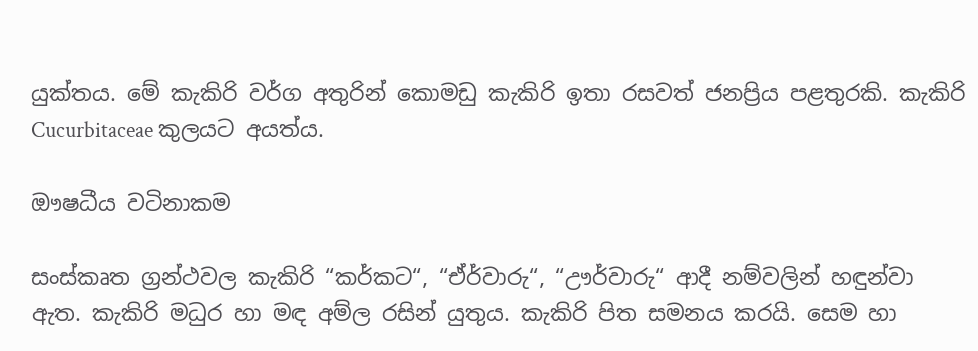යුක්තය. මේ කැකිරි වර්ග අතුරින් කොමඩු කැකිරි ඉතා රසවත් ජනප්‍රිය පළතුරකි. කැකිරි Cucurbitaceae කුලයට අයත්ය.

ඖෂධීය වටිනාකම

සංස්කෘත ග්‍රන්ථවල කැකිරි “කර්කට“, “ඒර්වාරු“, “ඌර්වාරු“ ආදී නම්වලින් හඳුන්වා ඇත. කැකිරි මධුර හා මඳ අම්ල රසින් යුතුය. කැකිරි පිත සමනය කරයි. සෙම හා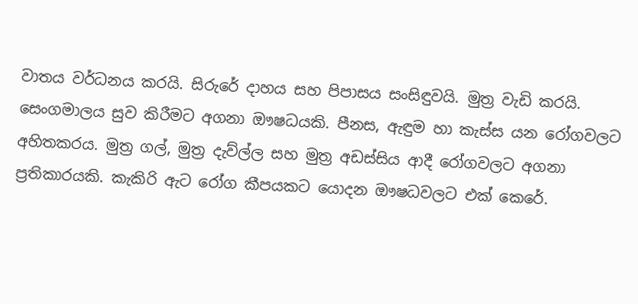වාතය වර්ධනය කරයි. සිරුරේ දාහය සහ පිපාසය සංසිඳුවයි. මුත්‍ර වැඩි කරයි. සෙංගමාලය සුව කිරීමට අගනා ඖෂධයකි. පීනස, ඇඳුම හා කැස්ස යන රෝගවලට අහිතකරය. මුත්‍ර ගල්, මුත්‍ර දැව්ල්ල සහ මුත්‍ර අඩස්සිය ආදී රෝගවලට අගනා ප්‍රතිකාරයකි. කැකිරි ඇට රෝග කීපයකට යොදන ඖෂධවලට එක් කෙරේ.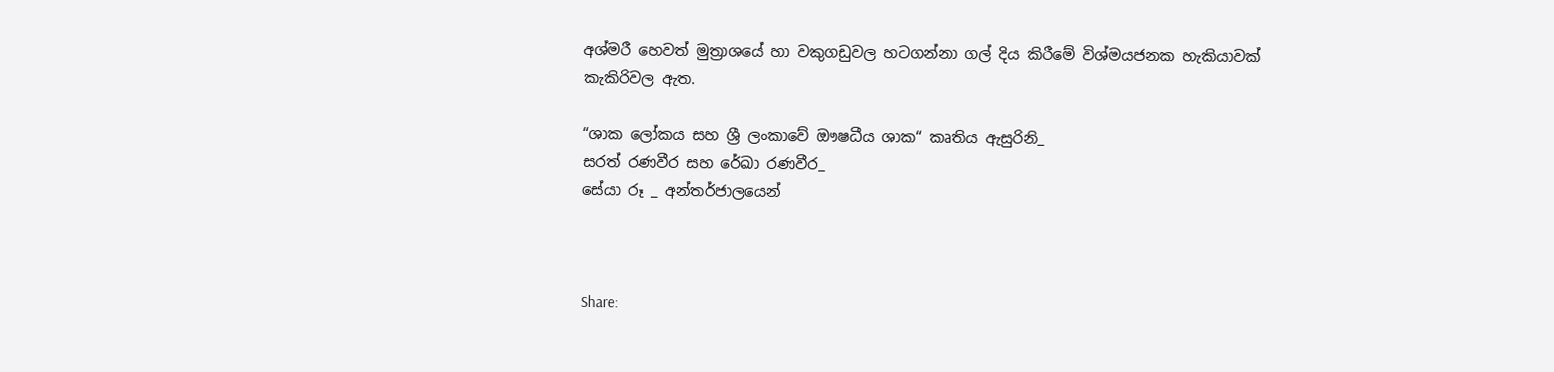අශ්මරී හෙවත් මුත්‍රාශයේ හා වකුගඩුවල හටගන්නා ගල් දිය කිරීමේ විශ්මයජනක හැකියාවක් කැකිරිවල ඇත.

“ශාක ලෝකය සහ ශ්‍රී ලංකාවේ ඖෂධීය ශාක“ කෘතිය ඇසුරිනි_
සරත් රණවීර සහ රේඛා රණවීර_
සේයා රූ _ අන්තර්ජාලයෙන්



Share: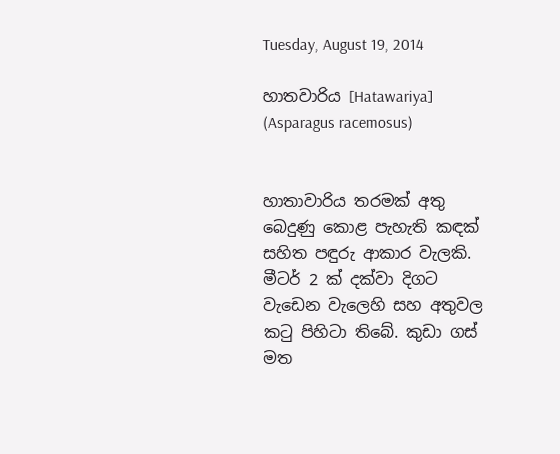Tuesday, August 19, 2014

හාතවාරිය [Hatawariya] (Asparagus racemosus)


හාතාවාරිය තරමක් අතු බෙදුණු කොළ පැහැති කඳක් සහිත පඳුරු ආකාර වැලකි. මීටර් 2 ක් දක්වා දිගට වැඩෙන වැලෙහි සහ අතුවල කටු පිහිටා තිබේ. කුඩා ගස් මත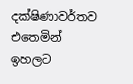දක්ෂිණාවර්තව එතෙමින් ඉහලට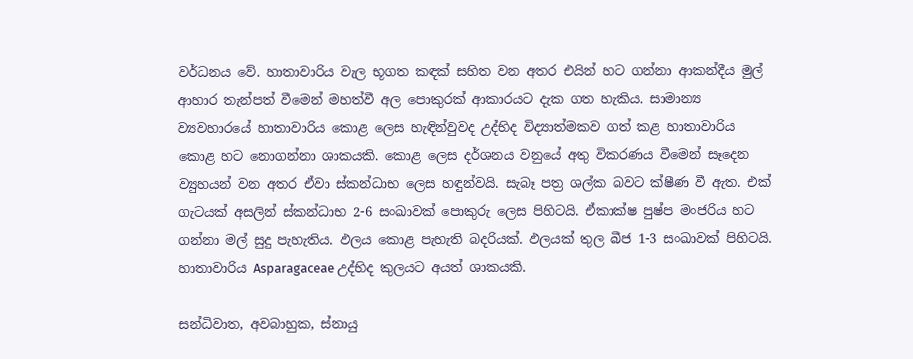වර්ධනය වේ. හාතාවාරිය වැල භූගත කඳක් සහිත වන අතර එයින් හට ගන්නා ආකන්දීය මුල් ආහාර තැන්පත් වීමෙන් මහත්වී අල පොකුරක් ආකාරයට දැක ගත හැකිය. සාමාන්‍ය ව්‍යවහාරයේ හාතාවාරිය කොළ ලෙස හැඳින්වුවද උද්භිද විද්‍යාත්මකව ගත් කළ හාතාවාරිය කොළ හට නොගන්නා ශාකයකි. කොළ ලෙස දර්ශනය වනුයේ අතු විකරණය වීමෙන් සෑදෙන ව්‍යුහයන් වන අතර ඒවා ස්කන්ධාභ ලෙස හඳුන්වයි. සැබෑ පත්‍ර ශල්ක බවට ක්ෂීණ වී ඇත. එක් ගැටයක් අසලින් ස්කන්ධාභ 2-6 සංඛාවක් පොකුරු ලෙස පිහිටයි. ඒකාක්ෂ පුෂ්ප මංජරිය හට ගන්නා මල් සුදු පැහැතිය. ඵලය කොළ පැහැති බදරියක්. ඵලයක් තුල බීජ 1-3 සංඛාවක් පිහිටයි. හාතාවාරිය Asparagaceae උද්භිද කුලයට අයත් ශාකයකි.

සන්ධිවාත, අවබාහුක, ස්නායු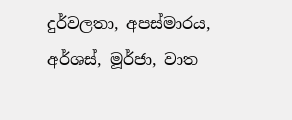දුර්වලතා, අපස්මාරය, අර්ශස්, මූර්ජා, වාත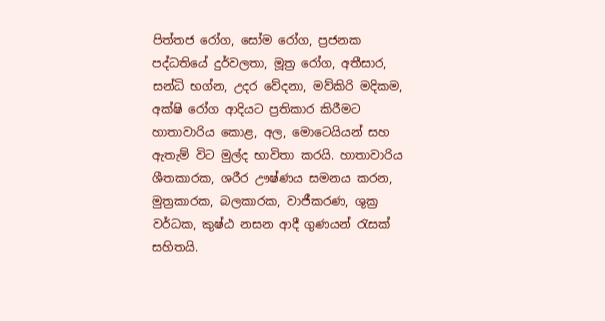පිත්තජ රෝග, සෝම රෝග, ප්‍රජනක පද්ධතියේ දුර්වලතා, මූත්‍ර රෝග, අතීසාර, සන්ධි භග්න, උදර වේදනා, මව්කිරි මදිකම, අක්ෂි රෝග ආදියට ප්‍රතිකාර කිරීමට හාතාවාරිය කොළ, අල, මොටෙයියන් සහ ඇතැම් විට මුල්ද භාවිතා කරයි. හාතාවාරිය ශීතකාරක, ශරීර ඌෂ්ණය සමනය කරන, මුත්‍රකාරක, බලකාරක, වාජීකරණ, ශුක්‍ර වර්ධක, කුෂ්ඨ නසන ආදී ගුණයන් රැසක් සහිතයි.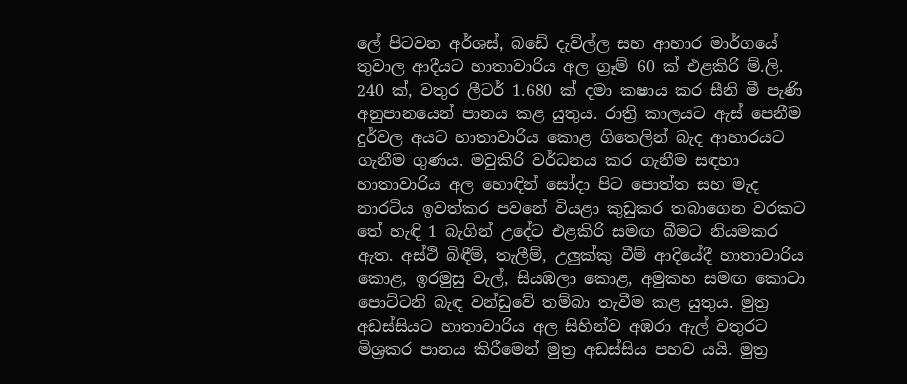ලේ පිටවන අර්ශස්, බඩේ දැව්ල්ල සහ ආහාර මාර්ගයේ තුවාල ආදීයට හාතාවාරිය අල ග්‍රෑම් 60 ක් එළකිරි ම්.ලි. 240 ක්, වතුර ලීටර් 1.680 ක් දමා කෂාය කර සීනි මී පැණි අනුපානයෙන් පානය කළ යුතුය. රාත්‍රි කාලයට ඇස් පෙනීම දුර්වල අයට හාතාවාරිය කොළ ගිතෙලින් බැද ආහාරයට ගැනීම ගුණය. මවුකිරි වර්ධනය කර ගැනීම සඳහා හාතාවාරිය අල හොඳින් සෝදා පිට පොත්ත සහ මැද නාරටිය ඉවත්කර පවනේ වියළා කුඩුකර තබාගෙන වරකට තේ හැඳි 1 බැගින් උදේට එළකිරි සමඟ බීමට නියමකර ඇත. අස්ථි බිඳීම්, තැලීම්, උලුක්කු වීම් ආදියේදී හාතාවාරිය කොළ, ඉරමුසු වැල්, සියඹලා කොළ, අමුකහ සමඟ කොටා පොට්ටනි බැඳ වන්ඩුවේ තම්බා තැවීම කළ යුතුය. මුත්‍ර අඩස්සියට හාතාවාරිය අල සිහින්ව අඹරා ඇල් වතුරට මිශ්‍රකර පානය කිරීමෙන් මුත්‍ර අඩස්සිය පහව යයි. මුත්‍ර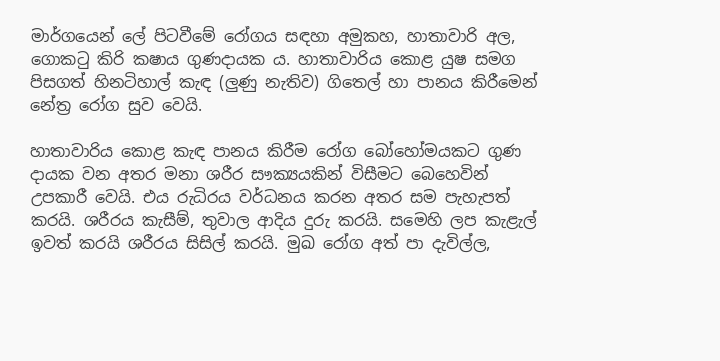මාර්ගයෙන් ලේ පිටවීමේ රෝගය සඳහා අමුකහ, හාතාවාරි අල, ගොකටු කිරි කෂාය ගුණදායක ය. හාතාවාරිය කොළ යුෂ සමග පිසගත් හිනටිහාල් කැඳ (ලුණු නැතිව) ගිතෙල් හා පානය කිරීමෙන් නේත්‍ර රෝග සුව වෙයි.

හාතාවාරිය කොළ කැඳ පානය කිරීම රෝග බෝහෝමයකට ගුණ දායක වන අතර මනා ශරීර සෟක්‍යයකින් විසීමට බෙහෙවින් උපකාරී වෙයි. එය රුධිරය වර්ධනය කරන අතර සම පැහැපත් කරයි. ශරීරය කැසීම්, තුවාල ආදිය දුරු කරයි. සමෙහි ලප කැළැල් ඉවත් කරයි ශරීරය සිසිල් කරයි. මුඛ රෝග අත් පා දැවිල්ල,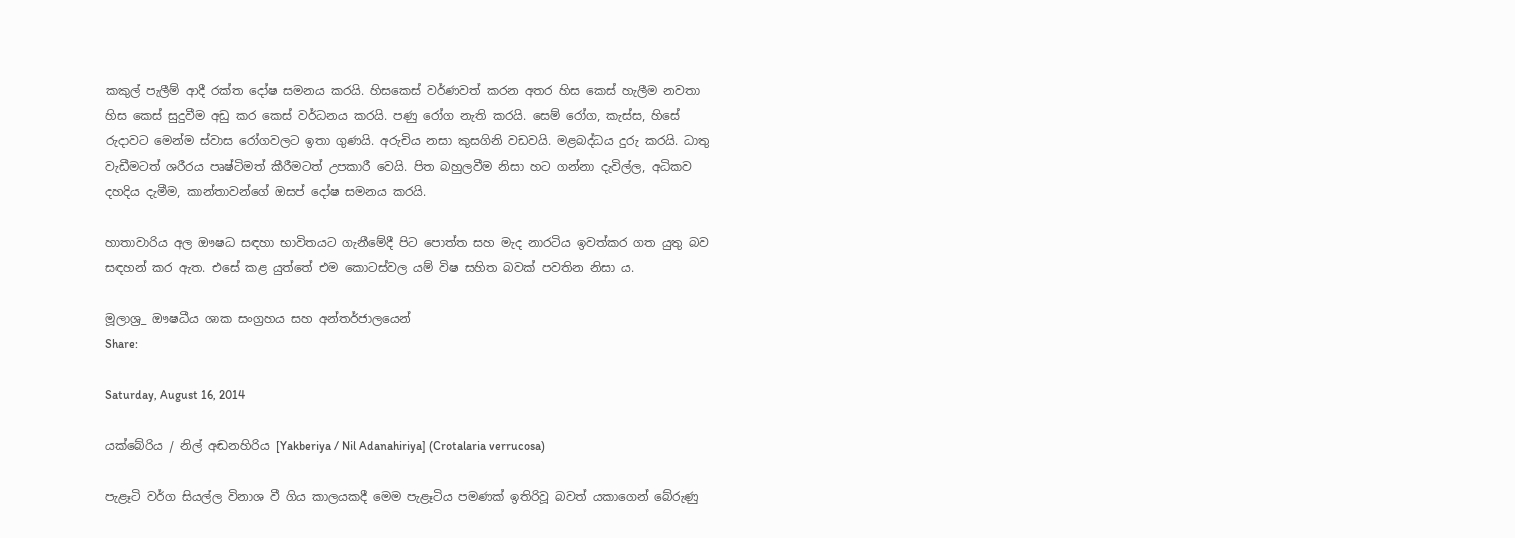කකුල් පැලීම් ආදී රක්ත දෝෂ සමනය කරයි. හිසකෙස් වර්ණවත් කරන අතර හිස කෙස් හැලීම නවතා හිස කෙස් සුදුවීම අඩු කර කෙස් වර්ධනය කරයි. පණු රෝග නැති කරයි. සෙම් රෝග, කැස්ස, හිසේ රුදාවට මෙන්ම ස්වාස රෝගවලට ඉතා ගුණයි. අරුචිය නසා කුසගිනි වඩවයි. මළබද්ධය දුරු කරයි. ධාතු වැඩීමටත් ශරීරය පෘෂ්ටිමත් කීරීමටත් උපකාරී වෙයි. පිත බහුලවීම නිසා හට ගන්නා දැවිල්ල, අධිකව දහදිය දැමීම, කාන්තාවන්ගේ ඔසප් දෝෂ සමනය කරයි.

හාතාවාරිය අල ඖෂධ සඳහා භාවිතයට ගැනීමේදී පිට පොත්ත සහ මැද නාරටිය ඉවත්කර ගත යුතු බව සඳහන් කර ඇත. එසේ කළ යුත්තේ එම කොටස්වල යම් විෂ සහිත බවක් පවතින නිසා ය.

මූලාශ්‍ර_ ඖෂධීය ශාක සංග්‍රහය සහ අන්තර්ජාලයෙන්
Share:

Saturday, August 16, 2014

යක්බේරිය / නිල් අඬනහිරිය [Yakberiya / Nil Adanahiriya] (Crotalaria verrucosa)

පැළෑටි වර්ග සියල්ල විනාශ වී ගිය කාලයකදී මෙම පැළෑටිය පමණක් ඉතිරිවූ බවත් යකාගෙන් බේරුණු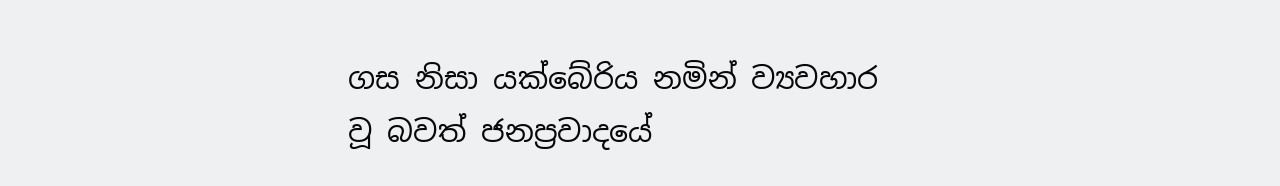ගස නිසා යක්බේරිය නමින් ව්‍යවහාර වූ බවත් ජනප්‍රවාදයේ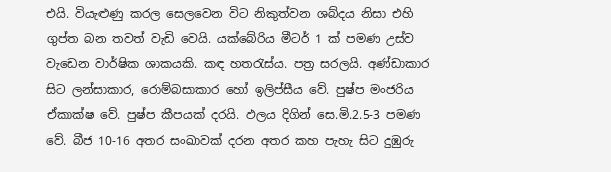එයි. වියැළුණු කරල සෙලවෙන විට නිකුත්වන ශබ්දය නිසා එහි ගුප්ත බන තවත් වැඩි වෙයි. යක්බේරිය මීටර් 1 ක් පමණ උස්ව වැඩෙන වාර්ෂික ශාකයකි. කඳ හතරැස්ය. පත්‍ර සරලයි. අණ්ඩාකාර සිට ලන්සාකාර, රොම්බසාකාර හෝ ඉලිප්සීය වේ. පුෂ්ප මංජරිය ඒකාක්ෂ වේ. පුෂ්ප කීපයක් දරයි. ඵලය දිගින් සෙ.මි.2.5-3 පමණ වේ. බීජ 10-16 අතර සංඛාවක් දරන අතර කහ පැහැ සිට දුඹුරු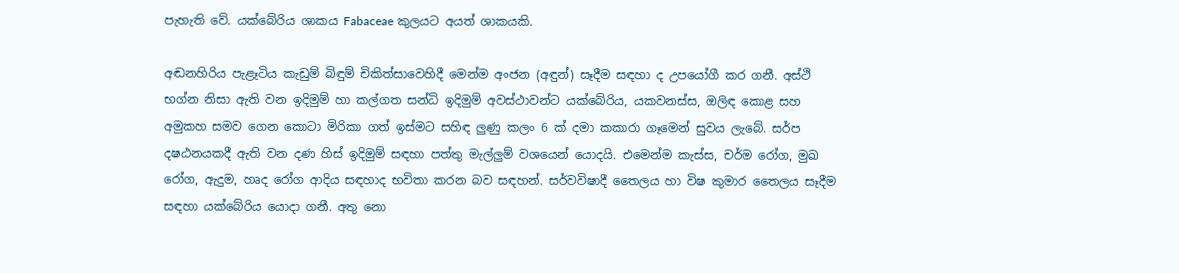පැහැති වේ. යක්බේරිය ශාකය Fabaceae කුලයට අයත් ශාකයකි.

අඬනහිරිය පැළෑටිය කැඩුම් බිඳුම් චිකිත්සාවෙහිදී මෙන්ම අංජන (අඳුන්) සෑදීම සඳහා ද උපයෝගී කර ගනී. අස්ථි භග්න නිසා ඇති වන ඉදිමුම් හා කල්ගත සන්ධි ඉදිමුම් අවස්ථාවන්ට යක්බේරිය, යකවනස්ස, ඔලිඳ කොළ සහ අමුකහ සමව ගෙන කොටා මිරිකා ගත් ඉස්මට සහිඳ ලුණු කලං 6 ක් දමා කකාරා ගෑමෙන් සුවය ලැබේ. සර්ප දෂඨනයකදී ඇති වන දණ හිස් ඉදිමුම් සඳහා පත්තු මැල්ලුම් වශයෙන් යොදයි. එමෙන්ම කැස්ස, චර්ම රෝග, මුඛ රෝග, ඇදුම, හෘද රෝග ආදිය සඳහාද භවිතා කරන බව සඳහන්. සර්වවිෂාදී තෛලය හා විෂ කුමාර තෛලය සෑදීම සඳහා යක්බේරිය යොදා ගනී. අතු නො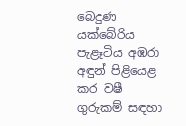බෙදුණ යක්බේරිය පැළෑටිය අඹරා අඳුන් පිළියෙළ කර වෂී ගුරුකම් සඳහා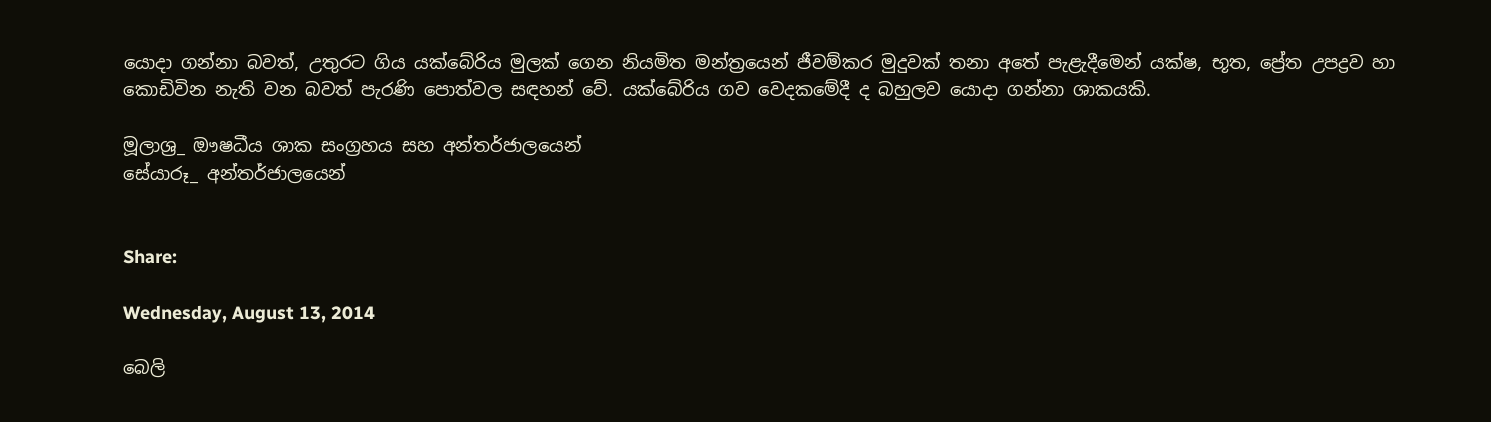යොදා ගන්නා බවත්, උතුරට ගිය යක්බේරිය මුලක් ගෙන නියමිත මන්ත්‍රයෙන් ජීවම්කර මුදුවක් තනා අතේ පැළැදීමෙන් යක්ෂ, භූත, ප්‍රේත උපද්‍රව හා කොඩිවින නැති වන බවත් පැරණි පොත්වල සඳහන් වේ. යක්බේරිය ගව වෙදකමේදී ද බහුලව යොදා ගන්නා ශාකයකි.

මූලාශ්‍ර_ ඖෂධීය ශාක සංග්‍රහය සහ අන්තර්ජාලයෙන්
සේයාරූ_ අන්තර්ජාලයෙන්


Share:

Wednesday, August 13, 2014

බෙලි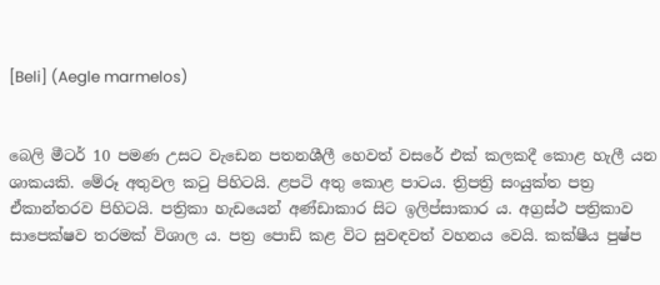[Beli] (Aegle marmelos)


බෙලි මීටර් 10 පමණ උසට වැඩෙන පතනශීලී හෙවත් වසරේ එක් කලකදී කොළ හැලී යන ශාකයකි. මේරූ අතුවල කටු පිහිටයි. ළපටි අතු කොළ පාටය. ත්‍රිපත්‍රි සංයුක්ත පත්‍ර ඒකාන්තරව පිහිටයි. පත්‍රිකා හැඩයෙන් අණ්ඩාකාර සිට ඉලිප්සාකාර ය. අග්‍රස්ථ පත්‍රිකාව සාපෙක්ෂව තරමක් විශාල ය. පත්‍ර පොඩි කළ විට සුවඳවත් වහනය වෙයි. කක්ෂීය පුෂ්ප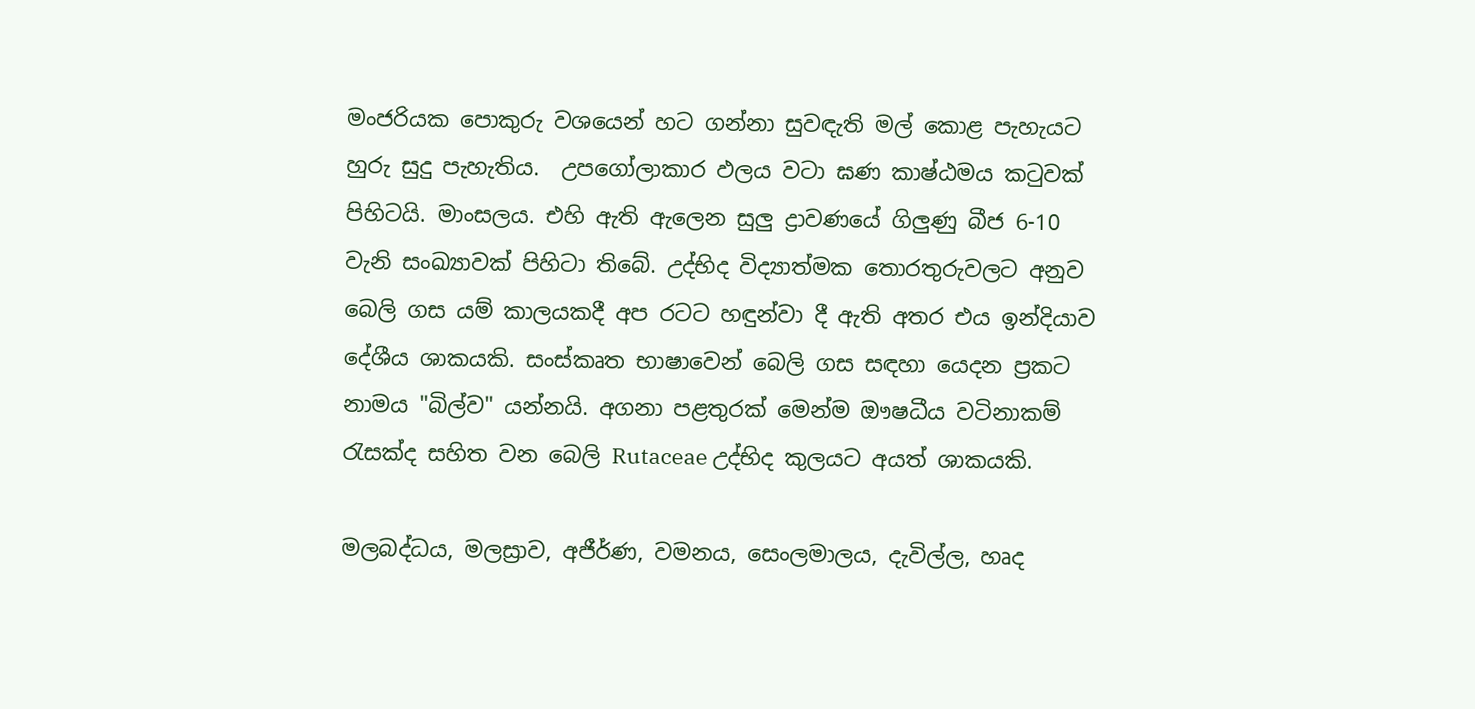මංජරියක පොකුරු වශයෙන් හට ගන්නා සුවඳැති මල් කොළ පැහැයට හුරු සුදු පැහැතිය.  උපගෝලාකාර ඵලය වටා ඝණ කාෂ්ඨමය කටුවක් පිහිටයි. මාංසලය. එහි ඇති ඇලෙන සුලු ද්‍රාවණයේ ගිලුණු බීජ 6-10 වැනි සංඛ්‍යාවක් පිහිටා තිබේ. උද්භිද විද්‍යාත්මක තොරතුරුවලට අනුව බෙලි ගස යම් කාලයකදී අප රටට හඳුන්වා දී ඇති අතර එය ඉන්දියාව දේශීය ශාකයකි. සංස්කෘත භාෂාවෙන් බෙලි ගස සඳහා යෙදන ප්‍රකට නාමය "බිල්ව" යන්නයි. අගනා පළතුරක් මෙන්ම ඖෂධීය වටිනාකම් රැසක්ද සහිත වන බෙලි Rutaceae උද්භිද කුලයට අයත් ශාකයකි.

මලබද්ධය, මලස්‍රාව, අජීර්ණ, වමනය, සෙංලමාලය, දැවිල්ල, හෘද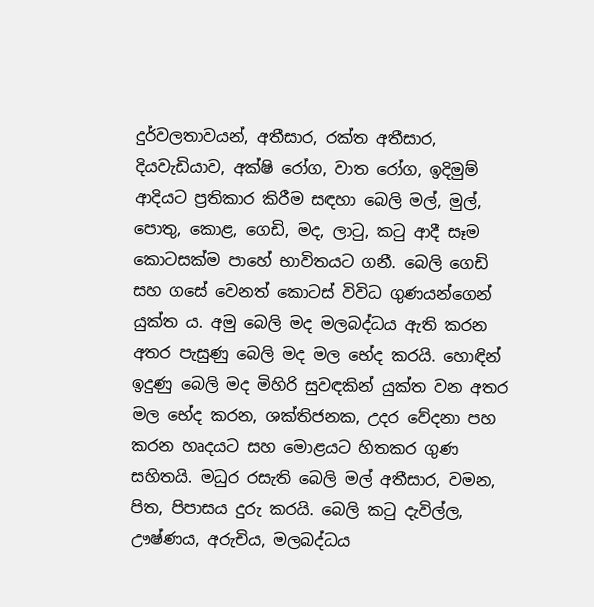දුර්වලතාවයන්, අතීසාර, රක්ත අතීසාර, දියවැඩියාව, අක්ෂි රෝග, වාත රෝග, ඉදිමුම් ආදියට ප්‍රතිකාර කිරීම සඳහා බෙලි මල්, මුල්, පොතු, කොළ, ගෙඩි, මද, ලාටු, කටු ආදී සෑම කොටසක්ම පාහේ භාවිතයට ගනී. බෙලි ගෙඩි සහ ගසේ වෙනත් කොටස් විවිධ ගුණයන්ගෙන් යුක්ත ය. අමු බෙලි මද මලබද්ධය ඇති කරන අතර පැසුණු බෙලි මද මල භේද කරයි. හොඳින් ඉදුණු බෙලි මද මිහිරි සුවඳකින් යුක්ත වන අතර මල භේද කරන, ශක්තිජනක, උදර වේදනා පහ කරන හෘදයට සහ මොළයට හිතකර ගුණ සහිතයි. මධුර රසැති බෙලි මල් අතීසාර, වමන, පිත, පිපාසය දුරු කරයි. බෙලි කටු දැවිල්ල, ඌෂ්ණය, අරුචිය, මලබද්ධය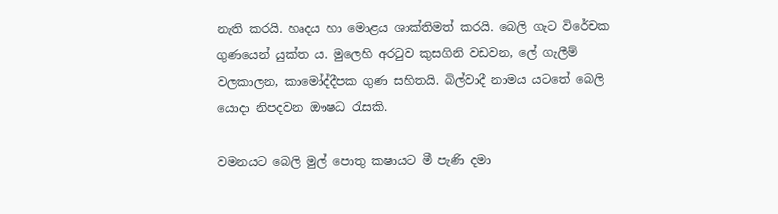නැති කරයි. හෘදය හා මොළය ශාක්තිමත් කරයි. බෙලි ගැට විරේචක ගුණයෙන් යුක්ත ය. මුලෙහි අරටුව කුසගිනි වඩවන, ලේ ගැලීම් වලකාලන, කාමෝද්දීපක ගුණ සහිතයි. බිල්වාදී නාමය යටතේ බෙලි යොදා නිපදවන ඖෂධ රැසකි.

වමනයට බෙලි මුල් පොතු කෂායට මී පැණි දමා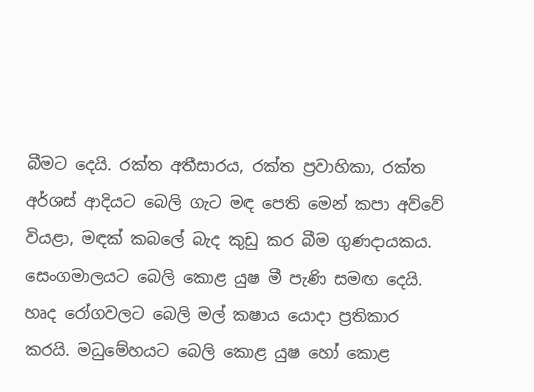බීමට දෙයි. රක්ත අතීසාරය, රක්ත ප්‍රවාහිකා, රක්ත අර්ශස් ආදියට බෙලි ගැට මඳ පෙති මෙන් කපා අව්වේ වියළා, මඳක් කබලේ බැද කුඩු කර බීම ගුණදායකය. සෙංගමාලයට බෙලි කොළ යුෂ මී පැණි සමඟ දෙයි. හෘද රෝගවලට බෙලි මල් කෂාය යොදා ප්‍රතිකාර කරයි. මධුමේහයට බෙලි කොළ යුෂ හෝ කොළ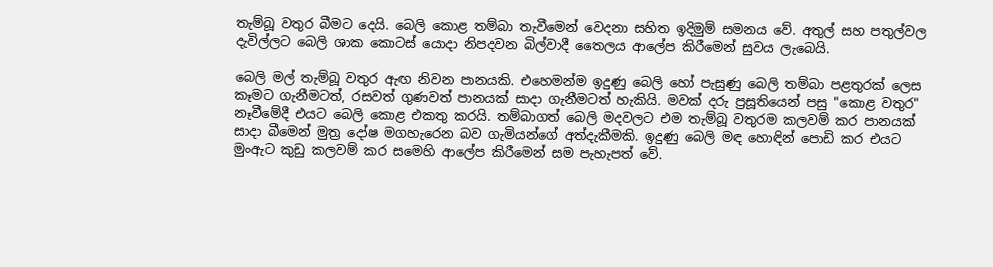තැම්බූ වතුර බීමට දෙයි. බෙලි කොළ තම්බා තැවීමෙන් වෙදනා සහිත ඉදිමුම් සමනය වේ. අතුල් සහ පතුල්වල දැවිල්ලට බෙලි ශාක කොටස් යොදා නිපදවන බිල්වාදී තෛලය ආලේප කිරීමෙන් සුවය ලැබෙයි.

බෙලි මල් තැම්බූ වතුර ඇඟ නිවන පානයකි. එහෙමන්ම ඉදුණු බෙලි හෝ පැසුණු බෙලි තම්බා පළතුරක් ලෙස කෑමට ගැනීමටත්, රසවත් ගුණවත් පානයක් සාදා ගැනීමටත් හැකියි. මවක් දරු ප්‍රසූතියෙන් පසු "කොළ වතුර" නෑවීමේදී එයට බෙලි කොළ එකතු කරයි. තම්බාගත් බෙලි මදවලට එම තැම්බූ වතුරම කලවම් කර පානයක් සාදා බීමෙන් මුත්‍ර දෝෂ මගහැරෙන බව ගැමියන්ගේ අත්දැකීමකි. ඉදුණු බෙලි මඳ හොඳින් පොඩි කර එයට මුංඇට කුඩු කලවම් කර සමෙහි ආලේප කිරීමෙන් සම පැහැපත් වේ.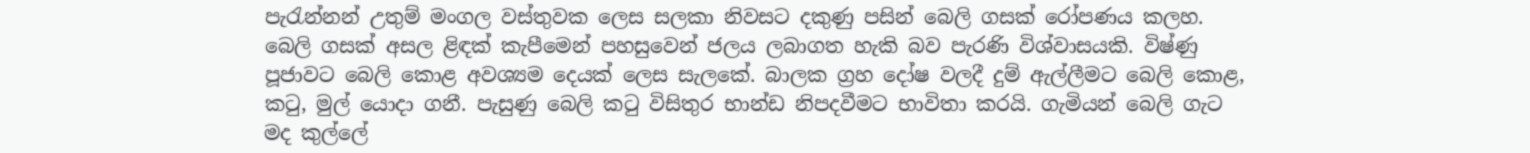පැරැන්නන් උතුම් මංගල වස්තුවක ලෙස සලකා නිවසට දකුණු පසින් බෙලි ගසක් රෝපණය කලහ. බෙලි ගසක් අසල ළිඳක් කැපීමෙන් පහසුවෙන් ජලය ලබාගත හැකි බව පැරණි විශ්වාසයකි. විෂ්ණු පූජාවට බෙලි කොළ අවශ්‍යම දෙයක් ලෙස සැලකේ. බාලක ග්‍රහ දෝෂ වලදී දුම් ඇල්ලීමට බෙලි කොළ, කටු, මුල් යොදා ගනී. පැසුණු බෙලි කටු විසිතුර භාන්ඩ නිපදවීමට භාවිතා කරයි. ගැමියන් බෙලි ගැට මද කුල්ලේ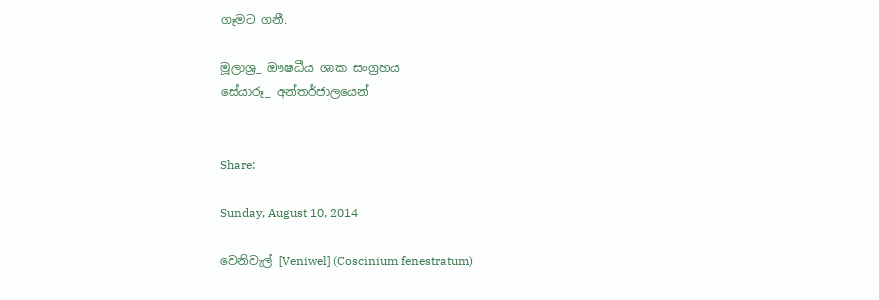ගෑමට ගනී.

මූලාශ්‍ර_ ඖෂධීය ශාක සංග්‍රහය
සේයාරූ_ අන්තර්ජාලයෙන්


Share:

Sunday, August 10, 2014

වෙනිවැල් [Veniwel] (Coscinium fenestratum)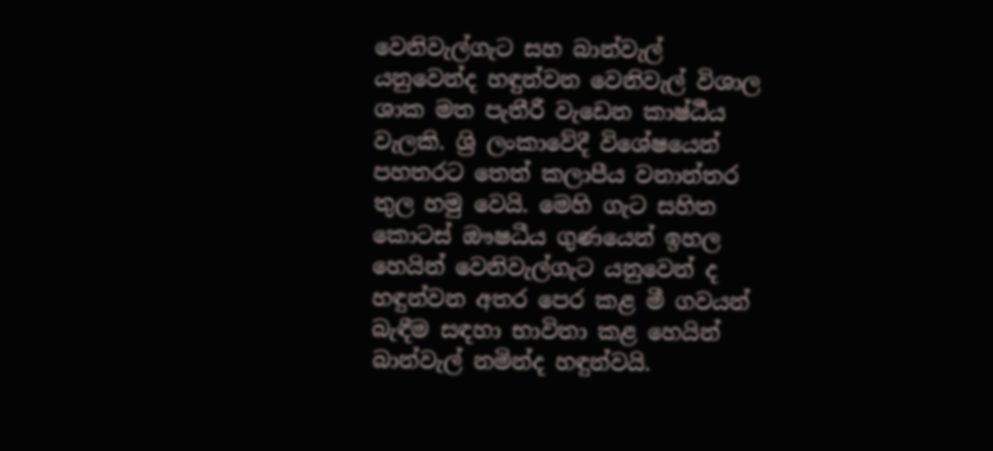වෙනිවැල්ගැට සහ බාන්වැල් යනුවෙන්ද හඳුන්වන වෙනිවැල් විශාල ශාක මත පැතීරී වැඩෙන කාෂ්ඨීය වැලකි. ශ්‍රි ලංකාවේදී විශේෂයෙන් පහතරට තෙත් කලාපීය වනාන්තර තුල හමු වෙයි. මෙහි ගැට සහිත කොටස් ඖෂධීය ගුණයෙන් ඉහල හෙයින් වෙනිවැල්ගැට යනුවෙන් ද හඳුන්වන අතර පෙර කළ මී ගවයන් බැඳීම සඳහා භාවිතා කළ හෙයින් බාන්වැල් නමින්ද හඳුන්වයි.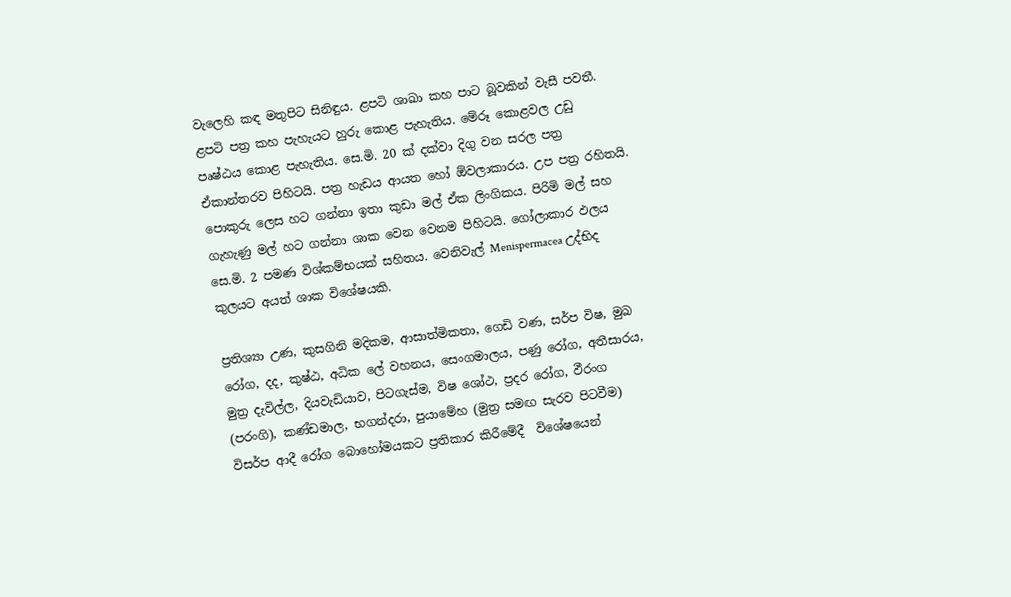වැලෙහි කඳ මතුපිට සිනිඳුය. ළපටි ශාඛා කහ පාට බූවකින් වැසී පවතී. ළපටි පත්‍ර කහ පැහැයට හුරු කොළ පැහැතිය. මේරූ කොළවල උඩු පෘෂ්ඨය කොළ පැහැතිය. සෙ.මි. 20 ක් දක්වා දිගු වන සරල පත්‍ර ඒකාන්තරව පිහිටයි. පත්‍ර හැඩය ආයත හෝ ඕවලාකාරය. උප පත්‍ර රහිතයි. පොකුරු ලෙස හට ගන්නා ඉතා කුඩා මල් ඒක ලිංගිකය. පිරිමි මල් සහ ගැහැණු මල් හට ගන්නා ශාක වෙන වෙනම පිහිටයි. ගෝලාකාර ඵලය සෙ.මි. 2 පමණ විශ්කම්භයක් සහිතය. වෙනිවැල් Menispermacea උද්භිද කුලයට අයත් ශාක විශේෂයකි.

ප්‍රතිශ්‍යා උණ, කුසගිනි මදිකම, ආසාත්මිකතා, ගෙඩි වණ, සර්ප විෂ, මුඛ රෝග, දද, කුෂ්ඨ, අධික ලේ වහනය, සෙංගමාලය, පණු රෝග, අතීසාරය, මුත්‍ර දැවිල්ල, දියවැඩියාව, පිටගැස්ම, විෂ ශෝථ, ප්‍රදර රෝග, ඵීරංග (පරංගි), කණ්ඩමාල, භගන්දරා, පුයාමේහ (මුත්‍ර සමඟ සැරව පිටවීම) විසර්ප ආදී රෝග බොහෝමයකට ප්‍රතිකාර කිරීමේදී  විශේෂයෙන්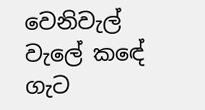වෙනිවැල් වැලේ කඳේ ගැට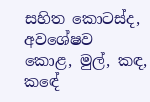සහිත කොටස්ද, අවශේෂව කොළ, මුල්, කඳ, කඳේ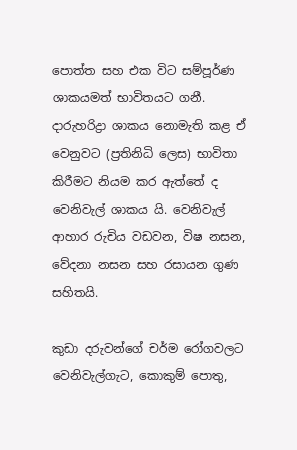පොත්ත සහ එක විට සම්පූර්ණ ශාකයමත් භාවිතයට ගනී. දාරුහරිද්‍රා ශාකය නොමැති කළ ඒ වෙනුවට (ප්‍රතිනිධි ලෙස) භාවිතා කිරීමට නියම කර ඇත්තේ ද වෙනිවැල් ශාකය යි. වෙනිවැල් ආහාර රුචිය වඩවන, විෂ නසන, වේදනා නසන සහ රසායන ගුණ සහිතයි.

කුඩා දරුවන්ගේ චර්ම රෝගවලට වෙනිවැල්ගැට, කොකුම් පොතු,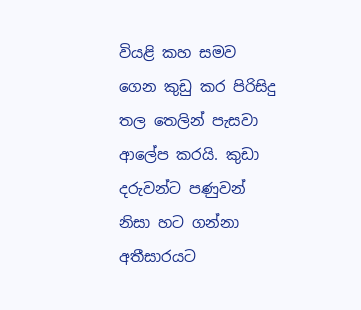වියළි කහ සමව ගෙන කුඩු කර පිරිසිදු තල තෙලින් පැසවා ආලේප කරයි. කුඩා දරුවන්ට පණුවන් නිසා හට ගන්නා අතීසාරයට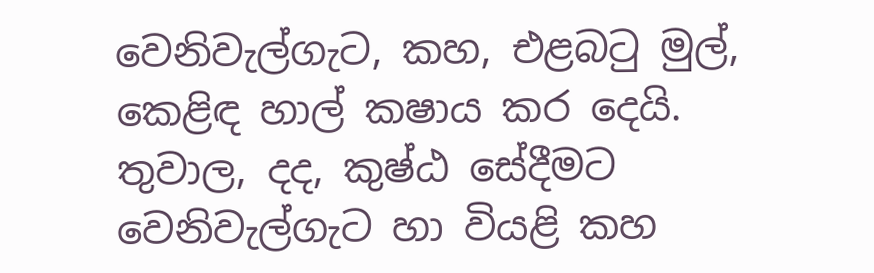වෙනිවැල්ගැට, කහ, එළබටු මුල්, කෙළිඳ හාල් කෂාය කර දෙයි. තුවාල, දද, කුෂ්ඨ සේදීමට වෙනිවැල්ගැට හා වියළි කහ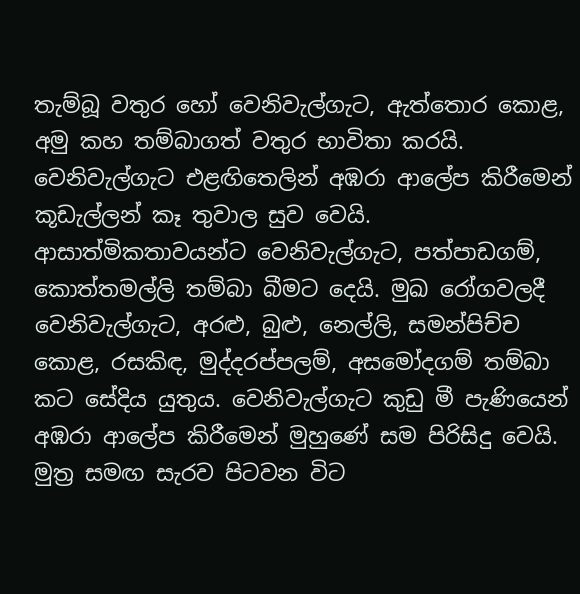තැම්බූ වතුර හෝ වෙනිවැල්ගැට, ඇත්තොර කොළ, අමු කහ තම්බාගත් වතුර භාවිතා කරයි. වෙනිවැල්ගැට එළඟිතෙලින් අඹරා ආලේප කිරීමෙන් කූඩැල්ලන් කෑ තුවාල සුව වෙයි. ආසාත්මිකතාවයන්ට වෙනිවැල්ගැට, පත්පාඩගම්, කොත්තමල්ලි තම්බා බීමට දෙයි. මුඛ රෝගවලදී වෙනිවැල්ගැට, අරළු, බුළු, නෙල්ලි, සමන්පිච්ච කොළ, රසකිඳ, මුද්දරප්පලම්, අසමෝදගම් තම්බා කට සේදිය යුතුය. වෙනිවැල්ගැට කුඩු මී පැණියෙන් අඹරා ආලේප කිරීමෙන් මුහුණේ සම පිරිසිදු වෙයි. මුත්‍ර සමඟ සැරව පිටවන විට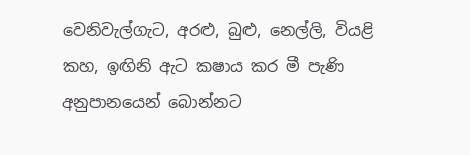වෙනිවැල්ගැට, අරළු, බුළු, නෙල්ලි, වියළි කහ, ඉඟිනි ඇට කෂාය කර මී පැණි අනුපානයෙන් බොන්නට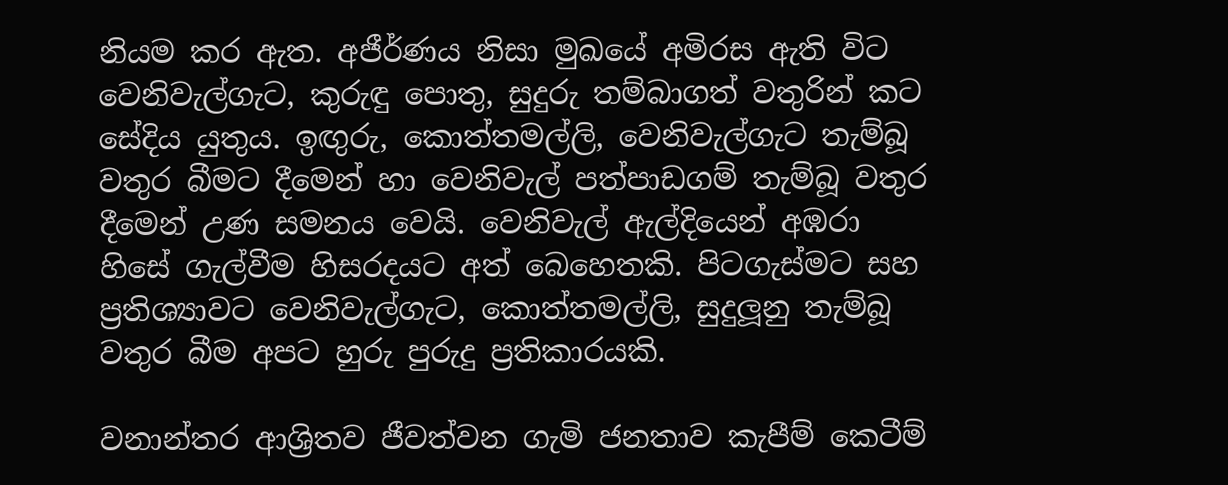නියම කර ඇත. අජීර්ණය නිසා මුඛයේ අමිරස ඇති විට වෙනිවැල්ගැට, කුරුඳු පොතු, සුදුරු තම්බාගත් වතුරින් කට සේදිය යුතුය. ඉඟුරු, කොත්තමල්ලි, වෙනිවැල්ගැට තැම්බූ වතුර බීමට දීමෙන් හා වෙනිවැල් පත්පාඩගම් තැම්බූ වතුර දීමෙන් උණ සමනය වෙයි. වෙනිවැල් ඇල්දියෙන් අඹරා හිසේ ගැල්වීම හිසරදයට අත් බෙහෙතකි. පිටගැස්මට සහ ප්‍රතිශ්‍යාවට වෙනිවැල්ගැට, කොත්තමල්ලි, සුදුලූනු තැම්බූ වතුර බීම අපට හුරු පුරුදු ප්‍රතිකාරයකි.

වනාන්තර ආශ්‍රිතව ජීවත්වන ගැමි ජනතාව කැපීම් කෙටීම්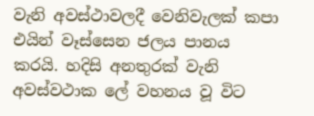වැනි අවස්ථාවලදී වෙනිවැලක් කපා එයින් වෑස්සෙන ජලය පානය කරයි. හදිසි අනතුරක් වැනි අවස්වථාක ලේ වහනය වූ විට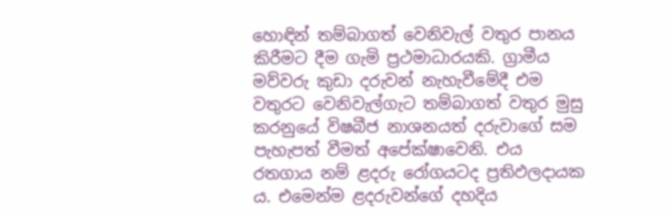හොඳින් තම්බාගත් වෙනිවැල් වතුර පානය කිරීමට දීම ගැමි ප්‍රථමාධාරයකි. ග්‍රාමීය මව්වරු කුඩා දරුවන් නැහැවීමේදී එම වතුරට වෙනිවැල්ගැට තම්බාගත් වතුර මුසු කරනුයේ විෂබීජ නාශනයත් දරුවාගේ සම පැහැපත් වීමත් අපේක්ෂාවෙනි. එය රතගාය නම් ළදරු රෝගයටද ප්‍රතිඵලදායක ය. එමෙන්ම ළදරුවන්ගේ දහදිය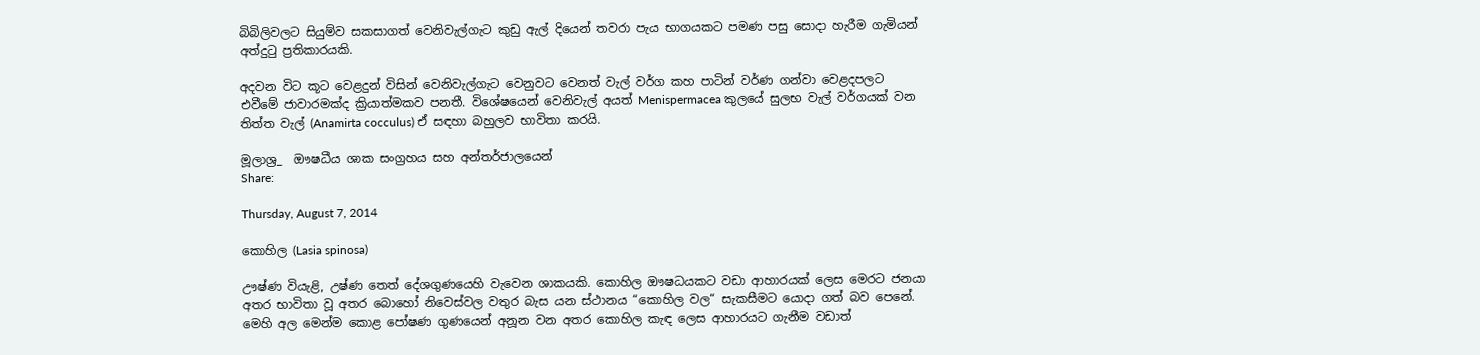බිබිලිවලට සියුම්ව සකසාගත් වෙනිවැල්ගැට කුඩු ඇල් දියෙන් තවරා පැය භාගයකට පමණ පසු සොදා හැරීම ගැමියන් අත්දුටු ප්‍රතිකාරයකි.

අදවන විට කූට වෙළදුන් විසින් වෙනිවැල්ගැට වෙනුවට වෙනත් වැල් වර්ග කහ පාටින් වර්ණ ගන්වා වෙළදපලට එවීමේ ජාවාරමක්ද ක්‍රියාත්මකව පනතී. විශේෂයෙන් වෙනිවැල් අයත් Menispermacea කුලයේ සුලභ වැල් වර්ගයක් වන තිත්ත වැල් (Anamirta cocculus) ඒ සඳහා බහුලව භාවිතා කරයි.

මූලාශ්‍ර_  ඖෂධීය ශාක සංග්‍රහය සහ අන්තර්ජාලයෙන්
Share:

Thursday, August 7, 2014

කොහිල (Lasia spinosa)

ඌෂ්ණ වියැළි, උෂ්ණ තෙත් දේශගුණයෙහි වැවෙන ශාකයකි. කොහිල ඖෂධයකට වඩා ආහාරයක් ලෙස මෙරට ජනයා අතර භාවිතා වූ අතර බොහෝ නිවෙස්වල වතුර බැස යන ස්ථානය “කොහිල වල“ සැකසීමට යොදා ගත් බව පෙනේ. මෙහි අල මෙන්ම කොළ පෝෂණ ගුණයෙන් අනූන වන අතර කොහිල කැඳ ලෙස ආහාරයට ගැනීම වඩාත්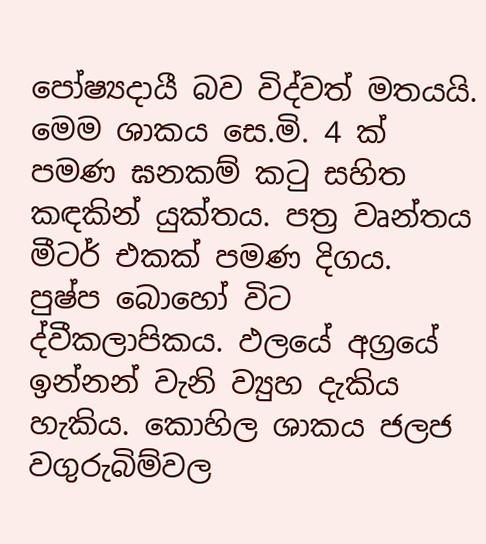පෝෂ්‍යදායී බව විද්වත් මතයයි. මෙම ශාකය සෙ.මි. 4 ක් පමණ ඝනකම් කටු සහිත කඳකින් යුක්තය. පත්‍ර වෘන්තය මීටර් එකක් පමණ දිගය. පුෂ්ප බොහෝ විට ද්වීකලාපිකය. ඵලයේ අග්‍රයේ ඉන්නන් වැනි ව්‍යුහ දැකිය හැකිය. කොහිල ශාකය ජලජ වගුරුබිම්වල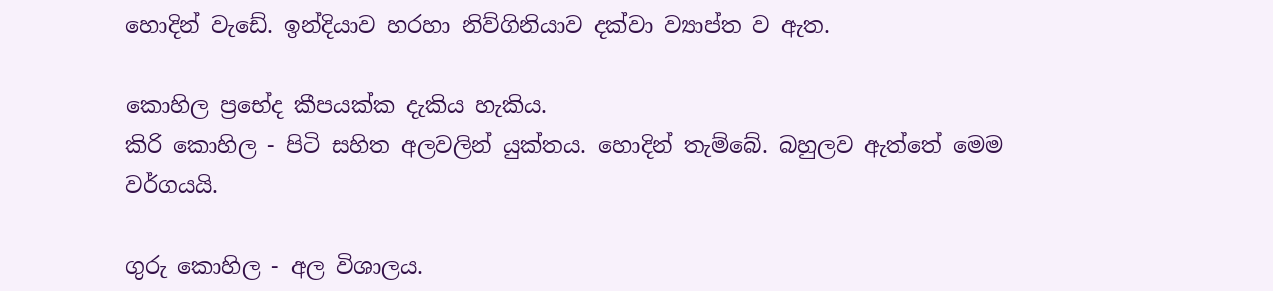හොදින් වැඩේ. ඉන්දියාව හරහා නිව්ගිනියාව දක්වා ව්‍යාප්ත ව ඇත.

කොහිල ප්‍රභේද කීපයක්ක දැකිය හැකිය.
කිරි කොහිල - පිටි සහිත අලවලින් යුක්තය. හොදින් තැම්බේ. බහුලව ඇත්තේ මෙම වර්ගයයි.

ගුරු කොහිල - අල විශාලය.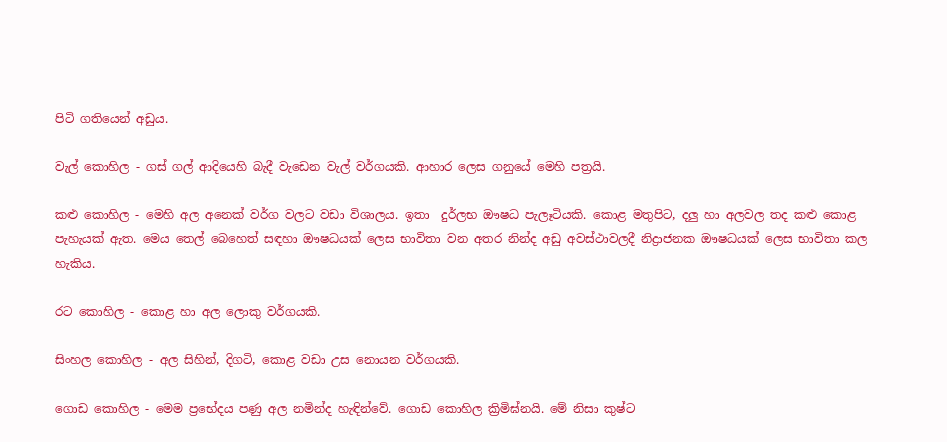පිටි ගතියෙන් අඩුය.

වැල් කොහිල - ගස් ගල් ආදියෙහි බැදී වැඩෙන වැල් වර්ගයකි. ආහාර ලෙස ගනුයේ මෙහි පත්‍රයි.

කළු කොහිල - මෙහි අල අනෙක් වර්ග වලට වඩා විශාලය. ඉතා  දුර්ලභ ඖෂධ පැලෑටියකි. කොළ මතුපිට, දලු හා අලවල තද කළු කොළ පැහැයක් ඇත. මෙය තෙල් බෙහෙත් සඳහා ඖෂධයක් ලෙස භාවිතා වන අතර නින්ද අඩු අවස්ථාවලදී නිද්‍රාජනක ඖෂධයක් ලෙස භාවිතා කල හැකිය.

රට කොහිල - කොළ හා අල ලොකු වර්ගයකි.

සිංහල කොහිල - අල සිහින්, දිගටි, කොළ වඩා උස නොයන වර්ගයකි.

ගොඩ කොහිල - මෙම ප්‍රභේදය පණු අල නමින්ද හැඳින්වේ. ගොඩ කොහිල ක්‍රිමිඝ්නයි. මේ නිසා කුෂ්ට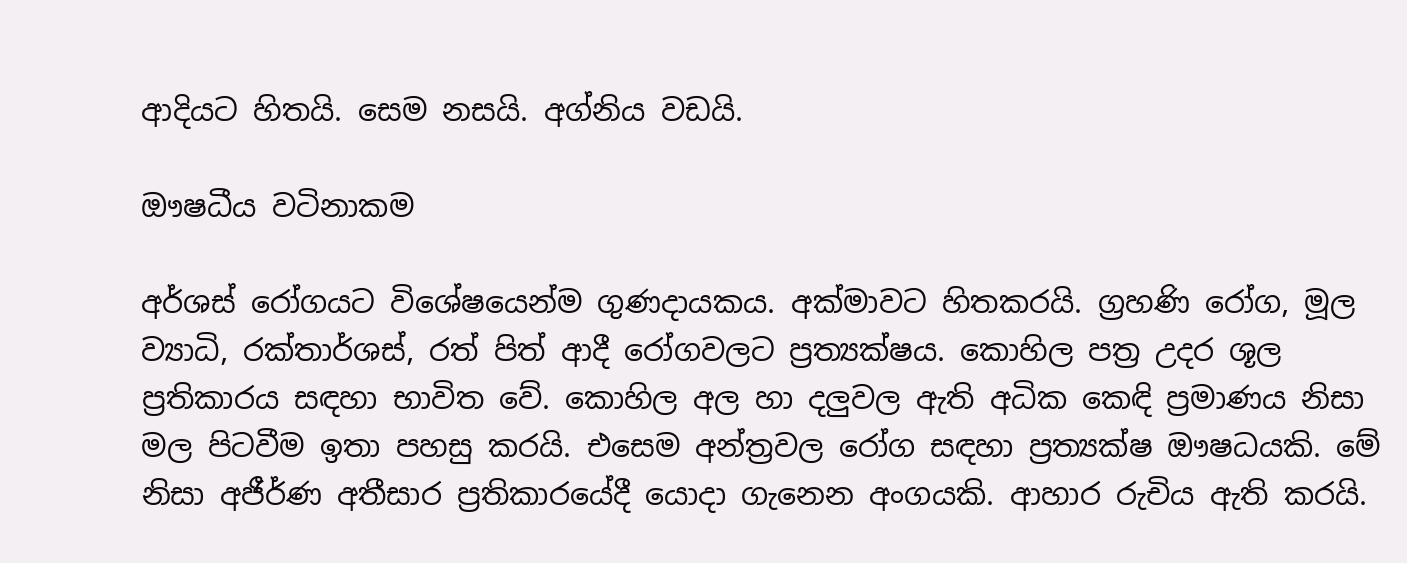ආදියට හිතයි. සෙම නසයි. අග්නිය වඩයි.

ඖෂධීය වටිනාකම

අර්ශස් රෝගයට විශේෂයෙන්ම ගුණදායකය. අක්මාවට හිතකරයි. ග්‍රහණි රෝග, මූල ව්‍යාධි, රක්තාර්ශස්, රත් පිත් ආදී රෝගවලට ප්‍රත්‍යක්ෂය. කොහිල පත්‍ර උදර ශූල ප්‍රතිකාරය සඳහා භාවිත වේ. කොහිල අල හා දලුවල ඇති අධික කෙඳි ප්‍රමාණය නිසා මල පිටවීම ඉතා පහසු කරයි. එසෙම අන්ත්‍රවල රෝග සඳහා ප්‍රත්‍යක්ෂ ඖෂධයකි. මේ නිසා අජීර්ණ අතීසාර ප්‍රතිකාරයේදී යොදා ගැනෙන අංගයකි. ආහාර රුචිය ඇති කරයි.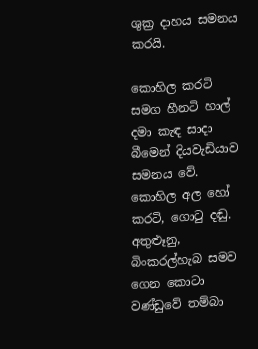ශුක්‍ර දාහය සමනය කරයි.

කොහිල කරටි සමග හීනටි හාල් දමා කැඳ සාදා බීමෙන් දියවැඩියාව සමනය වේ. කොහිල අල හෝ කරටි, ගොටු දඬු. අතුළුෑනු, බිංකරල්හැබ සමව ගෙන කොටා වණ්ඩුවේ තම්බා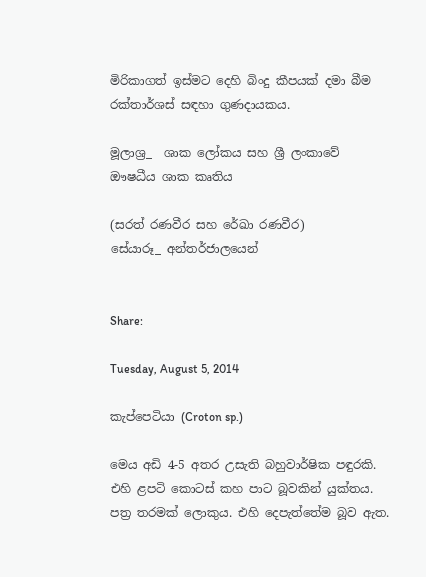මිරිකාගත් ඉස්මට දෙහි බිංදු කීපයක් දමා බීම රක්තාර්ශස් සඳහා ගුණදායකය.

මූලාශ්‍ර_  ශාක ලෝකය සහ ශ්‍රී ලංකාවේ ඖෂධීය ශාක කෘතිය

(සරත් රණවීර සහ රේඛා රණවීර)
සේයාරූ_ අන්තර්ජාලයෙන්


Share:

Tuesday, August 5, 2014

කැප්පෙටියා (Croton sp.)

මෙය අඩි 4-5 අතර උසැති බහුවාර්ෂික පඳුරකි. එහි ළපටි කොටස් කහ පාට බූවකින් යුක්තය. පත්‍ර තරමක් ලොකුය. එහි දෙපැත්තේම බූව ඇත.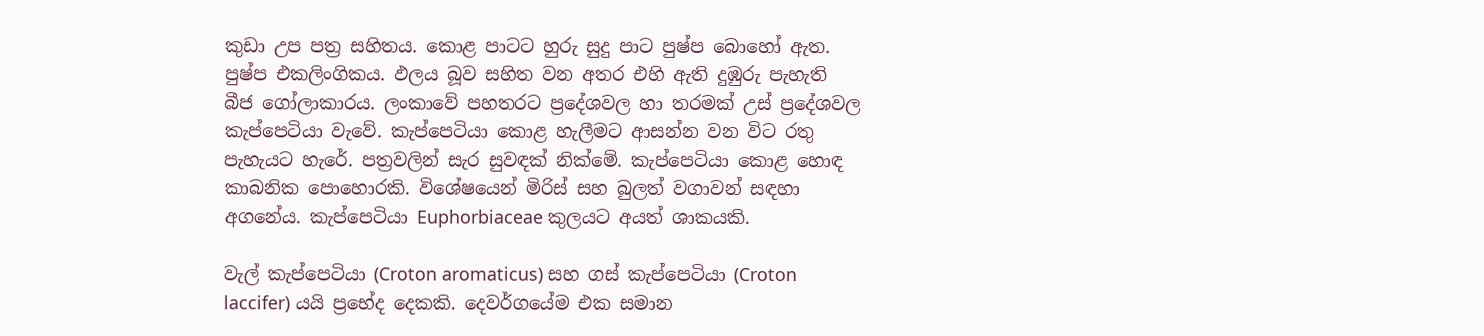කුඩා උප පත්‍ර සහිතය. කොළ පාටට හුරු සුදු පාට පුෂ්ප බොහෝ ඇත. පුෂ්ප එකලිංගිකය. ඵලය බූව සහිත වන අතර එහි ඇති දුඹුරු පැහැති  බීජ ගෝලාකාරය. ලංකාවේ පහතරට ප්‍රදේශවල හා තරමක් උස් ප්‍රදේශවල කැප්පෙටියා වැවේ. කැප්පෙටියා කොළ හැලීමට ආසන්න වන විට රතු පැහැයට හැරේ. පත්‍රවලින් සැර සුවඳක් නික්මේ. කැප්පෙටියා කොළ හොඳ කාබනික පොහොරකි. විශේෂයෙන් මිරිස් සහ බුලත් වගාවන් සඳහා අගනේය. කැප්පෙටියා Euphorbiaceae කුලයට අයත් ශාකයකි.

වැල් කැප්පෙටියා (Croton aromaticus) සහ ගස් කැප්පෙටියා (Croton laccifer) යයි ප්‍රභේද දෙකකි. දෙවර්ගයේම එක සමාන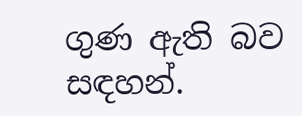ගුණ ඇති බව සඳහන්.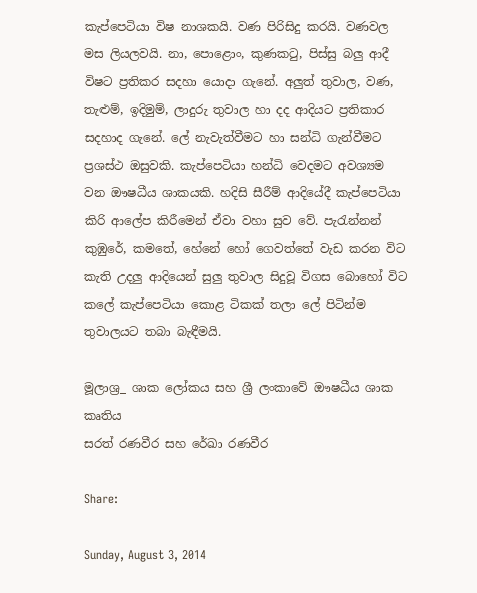කැප්පෙටියා විෂ නාශකයි. වණ පිරිසිදු කරයි. වණවල මස ලියලවයි. නා, පොළොං, කුණකටු, පිස්සු බලු ආදී විෂට ප්‍රතිකර සදහා යොදා ගැනේ. අලුත් තුවාල, වණ, තැළුම්, ඉදිමුම්, ලාදුරු තුවාල හා දද ආදියට ප්‍රතිකාර සදහාද ගැනේ. ලේ නැවැත්වීමට හා සන්ධි ගැන්වීමට ප්‍රශස්ථ ඔසුවකි. කැප්පෙටියා හන්ධි වෙදමට අවශ්‍යම වන ඖෂධීය ශාකයකි. හදිසි සීරීම් ආදියේදී කැප්පෙටියා කිරි ආලේප කිරීමෙන් ඒවා වහා සුව වේ. පැරැන්නන් කුඹුරේ, කමතේ, හේනේ හෝ ගෙවත්තේ වැඩ කරන විට කැති උදලු ආදියෙන් සුලු තුවාල සිදුවූ විගස බොහෝ විට කලේ කැප්පෙටියා කොළ ටිකක් තලා ලේ පිටින්ම තුවාලයට තබා බැඳීමයි.

මූලාශ්‍ර_ ශාක ලෝකය සහ ශ්‍රී ලංකාවේ ඖෂධීය ශාක කෘතිය
සරත් රණවීර සහ රේඛා රණවීර

Share:

Sunday, August 3, 2014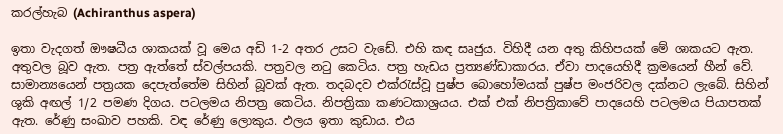කරල්හැබ (Achiranthus aspera)

ඉතා වැදගත් ඖෂධීය ශාකයක් වූ මෙය අඩි 1-2 අතර උසට වැඩේ. එහි කඳ සෘජුය. විහිදී යන අතු කිහිපයක් මේ ශාකයට ඇත. අතුවල බූව ඇත. පත්‍ර ඇත්තේ ස්වල්පයකි. පත්‍රවල නටු කෙටිය. පත්‍ර හැඩය ප්‍රත්‍යණ්ඩාකාරය. ඒවා පාදයෙහිදී ක්‍රමයෙන් හීන් වේ. සාමාන්‍යයෙන් පත්‍රයක දෙපැත්තේම සිහින් බූවක් ඇත. තදබදව එක්රැස්වූ පුෂ්ප බොහෝමයක් පුෂ්ප මංජරිවල දක්නට ලැබේ. සිහින් ශුකි අඟල් 1/2 පමණ දිගය. පටලමය නිපත්‍ර කෙටිය. නිපත්‍රිකා කණටකාශ්‍රයය. එක් එක් නිපත්‍රිකාවේ පාදයෙහි පටලමය පියාපතක් ඇත. රේණු සංඛාව පහකි. වඳ රේණු ලොකුය. ඵලය ඉතා කුඩාය. එය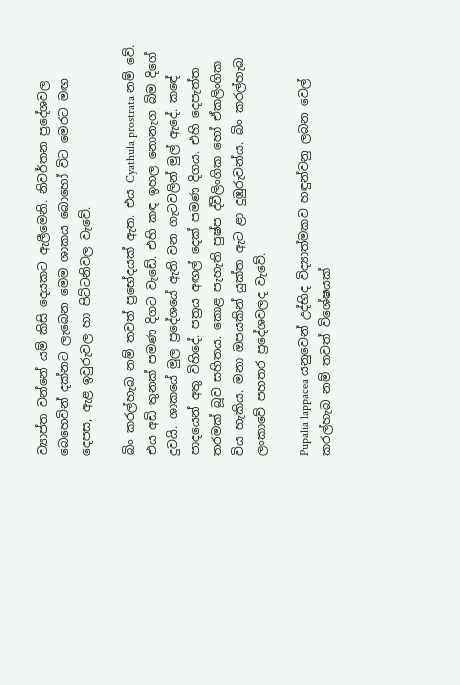ව්‍යාප්ත වන්නේ යම් කිසි දෙයකට ඇලීමෙනි. නිවර්තන ප්‍රදේශවල බෙහෙවින් දක්නට ලැබෙන මෙම ශාකය බොහෝ විට මෙරට මඟ දෙපස, ඇළ ඉවුරුවල හා පිට්ටනිවල වැවේ.

බිං කරල්හැබ නම් තවත් ප්‍රභේදයක් ඇත. එය Cyathula prostrata නම් වේ. එය අඩි තුනක් පමණ දිගට වැඩේ. එහි කඳ ඉහල නොනැග බිම දිගේ දුවයි. ශාකයේ මුල ප්‍රදේශයේ ඇති වන ගැටවලින් මුල් ඇදේ. කඳේ පාදයෙන් අතු විහිදේ. පත්‍රය අඟල් දෙක් පමණ දිගය. එහි දෙපැත්ත තරමක් බූව සහිතය. කොළ පැහැති පුෂ්ප ද්වීලිංගික හෝ ඒකලිංගික විය හැකිය. මනා ඔපයකින් යුක්ත ඇට ළා දුඹුරුවන්ය. බිං කරල්හැබ ලංකාවේ පහතර ප්‍රදේශවලද වැවේ.

Pupalia lappacea යනුවෙන් උද්භිද විද්‍යාත්මකව හඳුන්වනු ලබන වෙල් කරල්හැබ නම් තවත් විශේෂයක්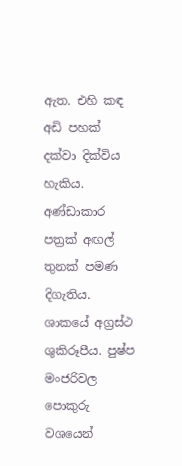ඇත. එහි කඳ අඩි පහක් දක්වා දික්විය හැකිය. අණ්ඩාකාර පත්‍රක් අඟල් තුනක් පමණ දිගැතිය. ශාකයේ අග්‍රස්ථ ශුකිරූපීය. පුෂ්ප මංජරිවල පොකුරු වශයෙන්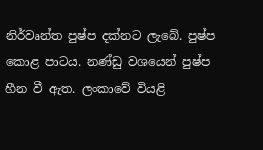නිර්වෘන්ත පුෂ්ප දක්නට ලැබේ. පුෂ්ප කොළ පාටය. නණ්ඩු වශයෙන් පුෂ්ප හීන වී ඇත. ලංකාවේ වියළි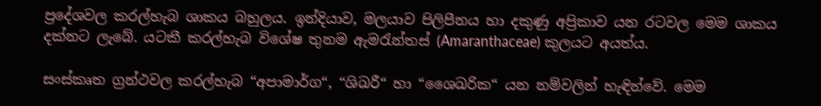ප්‍රදේශවල කරල්හැබ ශාකය බහුලය. ඉන්දියාව, මලයාව පිලිපීනය හා දකුණු අප්‍රිකාව යන රටවල මෙම ශාකය දක්නට ලැබේ. යටකී කරල්හැබ විශේෂ තුනම ඇමරැන්තස් (Amaranthaceae) කුලයට අයත්ය.

සංස්කෘත ග්‍රන්ථවල කරල්හැබ “අපාමාර්ග“, “ශිඛරී“ හා “ශෛඛරික“ යන නම්වලින් හැඳින්වේ. මෙම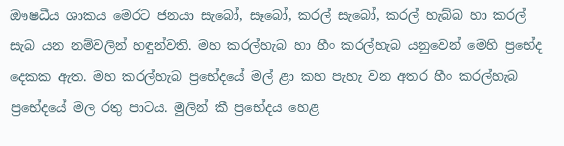ඖෂධීය ශාකය මෙරට ජනයා සැබෝ, සෑබෝ, කරල් සැබෝ, කරල් හැබ්බ හා කරල් සැබ යන නම්වලින් හඳුන්වති. මහ කරල්හැබ හා හීං කරල්හැබ යනුවෙන් මෙහි ප්‍රභේද දෙකක ඇත. මහ කරල්හැබ ප්‍රභේදයේ මල් ළා කහ පැහැ වන අතර හීං කරල්හැබ ප්‍රභේදයේ මල රතු පාටය. මුලින් කී ප්‍රභේදය හෙළ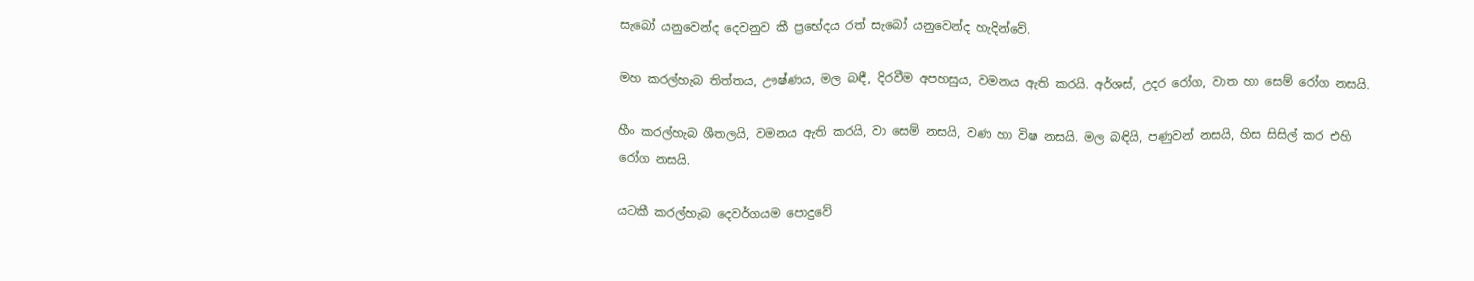සැබෝ යනුවෙන්ද දෙවනුව කී ප්‍රභේදය රත් සැබෝ යනුවෙන්ද හැදින්වේ.

මහ කරල්හැබ තිත්තය, ඌෂ්ණය, මල බඳී, දිරවීම අපහසුය, වමනය ඇති කරයි. අර්ශස්, උදර රෝග, වාත හා සෙම් රෝග නසයි.

හීං කරල්හැබ ශීතලයි, වමනය ඇති කරයි, වා සෙම් නසයි, වණ හා විෂ නසයි. මල බඳියි, පණුවන් නසයි, හිස සිසිල් කර එහි රෝග නසයි.

යටකී කරල්හැබ දෙවර්ගයම පොදුවේ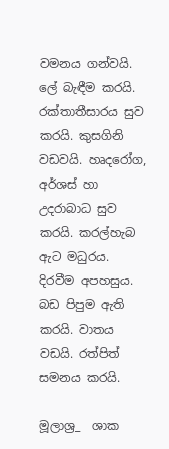වමනය ගන්වයි. ලේ බැඳීම කරයි. රක්තාතීසාරය සුව කරයි. කුසගිනි වඩවයි. හෘදරෝග, අර්ශස් හා උදරාබාධ සුව කරයි. කරල්හැබ ඇට මධුරය. දිරවීම අපහසුය. බඩ පිපුම ඇති කරයි. වාතය වඩයි. රත්පිත් සමනය කරයි.

මූලාශ්‍ර_  ශාක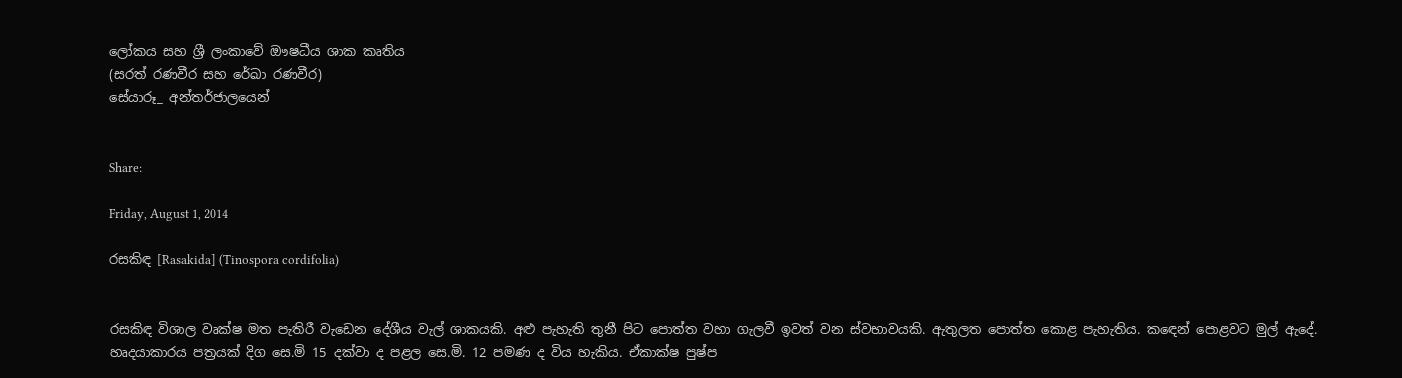ලෝකය සහ ශ්‍රී ලංකාවේ ඖෂධීය ශාක කෘතිය
(සරත් රණවීර සහ රේඛා රණවීර)
සේයාරූ_ අන්තර්ජාලයෙන්


Share:

Friday, August 1, 2014

රසකිඳ [Rasakida] (Tinospora cordifolia)


රසකිඳ විශාල වෘක්ෂ මත පැතිරී වැඩෙන දේශීය වැල් ශාකයකි. අළු පැහැති තුනී පිට පොත්ත වහා ගැලවී ඉවත් වන ස්වභාවයකි. ඇතුලත පොත්ත කොළ පැහැතිය. කඳෙන් පොළවට මුල් ඇදේ. හෘදයාකාරය පත්‍රයක් දිග සෙ.මි 15 දක්වා ද පළල සෙ.මි. 12 පමණ ද විය හැකිය. ඒකාක්ෂ පුෂ්ප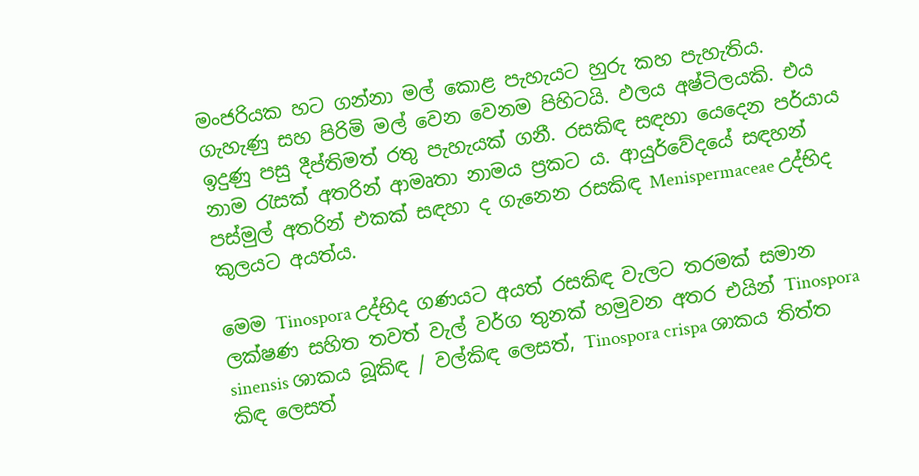මංජරියක හට ගන්නා මල් කොළ පැහැයට හුරු කහ පැහැතිය. ගැහැණු සහ පිරිමි මල් වෙන වෙනම පිහිටයි. ඵලය අෂ්ටිලයකි. එය ඉදුණු පසු දීප්තිමත් රතු පැහැයක් ගනී. රසකිඳ සඳහා යෙදෙන පර්යාය නාම රැසක් අතරින් ආමෘතා නාමය ප්‍රකට ය. ආයුර්වේදයේ සඳහන් පස්මුල් අතරින් එකක් සඳහා ද ගැනෙන රසකිඳ Menispermaceae උද්භිද කුලයට අයත්ය.

මෙම Tinospora උද්භිද ගණයට අයත් රසකිඳ වැලට තරමක් සමාන ලක්ෂණ සහිත තවත් වැල් වර්ග තුනක් හමුවන අතර එයින් Tinospora sinensis ශාකය බූකිඳ / වල්කිඳ ලෙසත්, Tinospora crispa ශාකය තිත්ත කිඳ ලෙසත්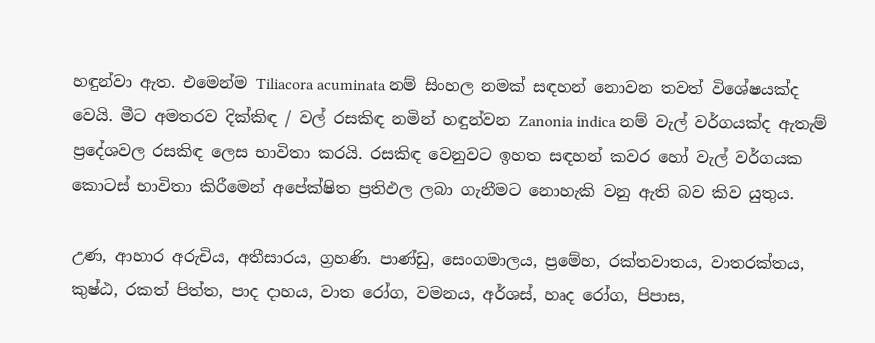හඳුන්වා ඇත. එමෙන්ම Tiliacora acuminata නම් සිංහල නමක් සඳහන් නොවන තවත් විශේෂයක්ද වෙයි. මීට අමතරව දික්කිඳ / වල් රසකිඳ නමින් හඳුන්වන Zanonia indica නම් වැල් වර්ගයක්ද ඇතැම් ප්‍රදේශවල රසකිඳ ලෙස භාවිතා කරයි. රසකිඳ වෙනුවට ඉහත සඳහන් කවර හෝ වැල් වර්ගයක කොටස් භාවිතා කිරීමෙන් අපේක්ෂිත ප්‍රතිඵල ලබා ගැනීමට නොහැකි වනු ඇති බව කිව යුතුය.

උණ, ආහාර අරුචිය, අතීසාරය, ග්‍රහණි. පාණ්ඩු, සෙංගමාලය, ප්‍රමේහ, රක්තවාතය, වාතරක්තය, කුෂ්ඨ, රකත් පිත්ත, පාද දාහය, වාත රෝග, වමනය, අර්ශස්, හෘද රෝග, පිපාස,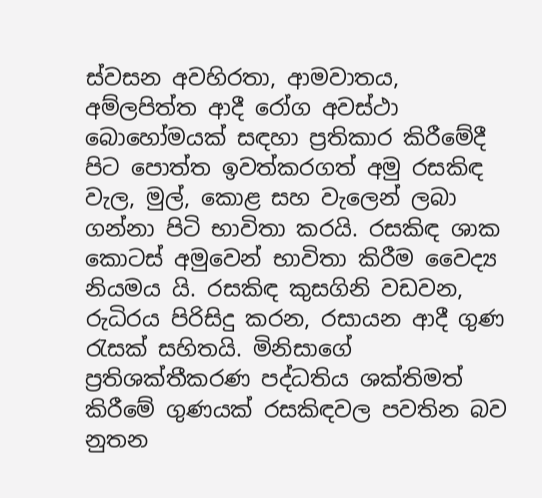ස්වසන අවහිරතා, ආමවාතය, අම්ලපිත්ත ආදී රෝග අවස්ථා බොහෝමයක් සඳහා ප්‍රතිකාර කිරීමේදී පිට පොත්ත ඉවත්කරගත් අමු රසකිඳ වැල, මුල්, කොළ සහ වැලෙන් ලබා ගන්නා පිටි භාවිතා කරයි. රසකිඳ ශාක කොටස් අමුවෙන් භාවිතා කිරීම වෛද්‍ය නියමය යි. රසකිඳ කුසගිනි වඩවන, රුධිරය පිරිසිදු කරන, රසායන ආදී ගුණ රැසක් සහිතයි. මිනිසාගේ ප්‍රතිශක්තීකරණ පද්ධතිය ශක්තිමත් කිරීමේ ගුණයක් රසකිඳවල පවතින බව නුතන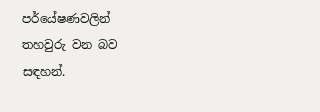පර්යේෂණවලින් තහවුරු වන බව සඳහන්.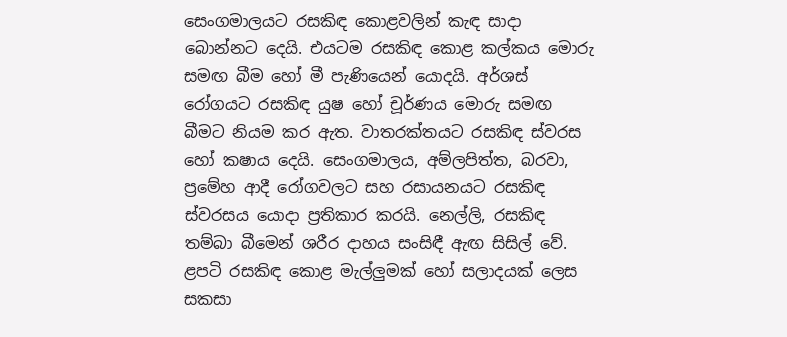සෙංගමාලයට රසකිඳ කොළවලින් කැඳ සාදා බොන්නට දෙයි. එයටම රසකිඳ කොළ කල්කය මොරු සමඟ බීම හෝ මී පැණියෙන් යොදයි. අර්ශස් රෝගයට රසකිඳ යුෂ හෝ චූර්ණය මොරු සමඟ බීමට නියම කර ඇත. වාතරක්තයට රසකිඳ ස්වරස හෝ කෂාය දෙයි. සෙංගමාලය, අම්ලපිත්ත, බරවා, ප්‍රමේහ ආදී රෝගවලට සහ රසායනයට රසකිඳ ස්වරසය යොදා ප්‍රතිකාර කරයි. නෙල්ලි, රසකිඳ තම්බා බීමෙන් ශරීර දාහය සංසිඳී ඇඟ සිසිල් වේ. ළපටි රසකිඳ කොළ මැල්ලුමක් හෝ සලාදයක් ලෙස සකසා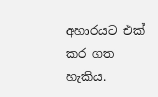අහාරයට එක් කර ගත හැකිය.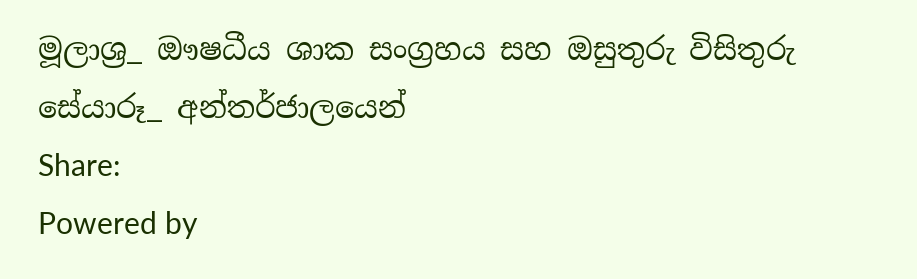මූලාශ්‍ර_ ඖෂධීය ශාක සංග්‍රහය සහ ඔසුතුරු විසිතුරු
සේයාරූ_ අන්තර්ජාලයෙන්
Share:
Powered by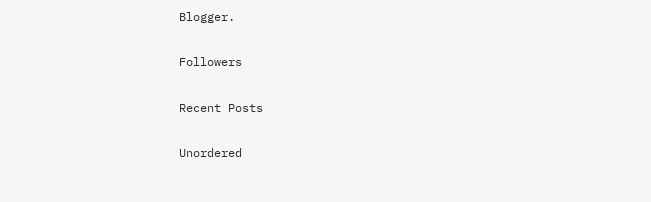Blogger.

Followers

Recent Posts

Unordered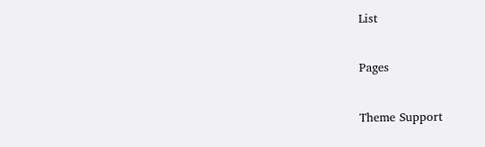List

Pages

Theme Support